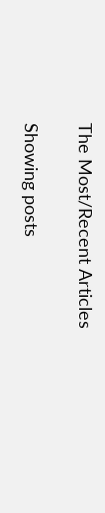The Most/Recent Articles

Showing posts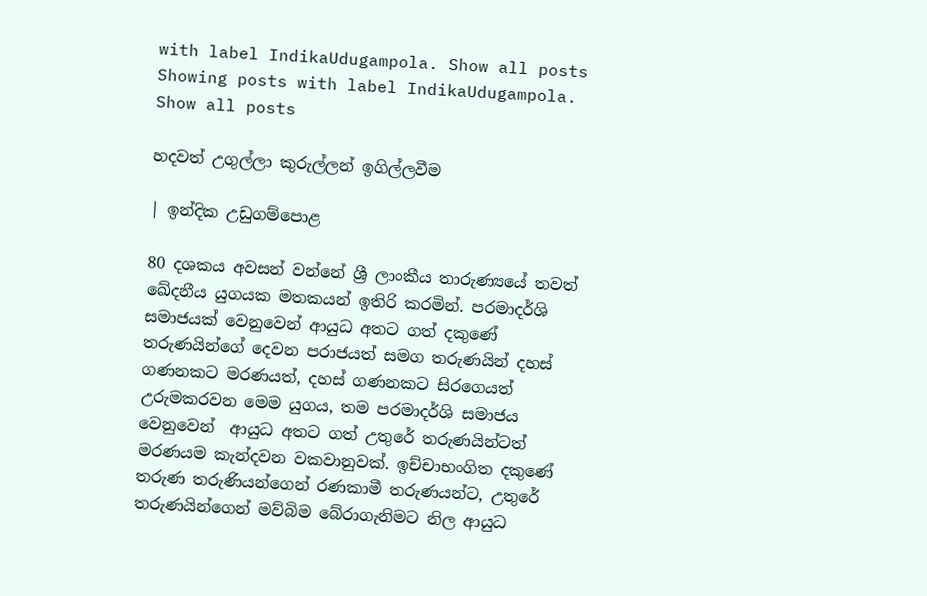with label IndikaUdugampola. Show all posts
Showing posts with label IndikaUdugampola. Show all posts

හදවත් උගුල්ලා කුරුල්ලන් ඉගිල්ලවීම

| ඉන්දික උඩුගම්පොළ

80 දශකය අවසන් වන්නේ ශ්‍රී ලාංකීය තාරුණ්‍යයේ තවත් ඛේදනීය යුගයක මතකයන් ඉතිරි කරමින්. පරමාදර්ශි සමාජයක් වෙනුවෙන් ආයුධ අතට ගත් දකුණේ තරුණයින්ගේ දෙවන පරාජයත් සමග තරුණයින් දහස් ගණනකට මරණයත්, දහස් ගණනකට සිරගෙයත් උරුමකරවන මෙම යුගය, තම පරමාදර්ශි සමාජය වෙනුවෙන්  ආයුධ අතට ගත් උතුරේ තරුණයින්ටත් මරණයම කැන්දවන වකවානුවක්. ඉච්චාභංගිත දකුණේ තරුණ තරුණියන්ගෙන් රණකාමී තරුණයන්ට, උතුරේ තරුණයින්ගෙන් මව්බිම බේරාගැනිමට නිල ආයුධ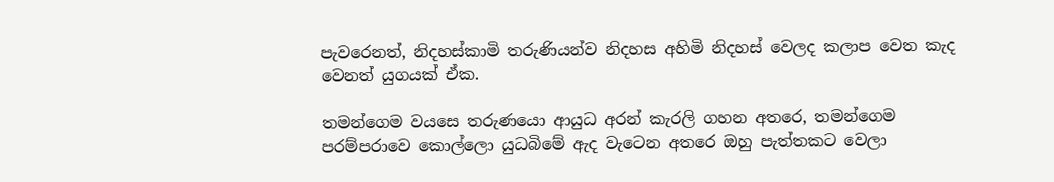පැවරෙනත්, නිදහස්කාමි තරුණියන්ව නිදහස අහිමි නිදහස් වෙලද කලාප වෙත කැද වෙනත් යුගයක් ඒක.

තමන්ගෙම වයසෙ තරුණයො ආයුධ අරන් කැරලි ගහන අතරෙ, තමන්ගෙම පරම්පරාවෙ කොල්ලො යුධබිමේ ඇද වැටෙන අතරෙ ඔහු පැත්තකට වෙලා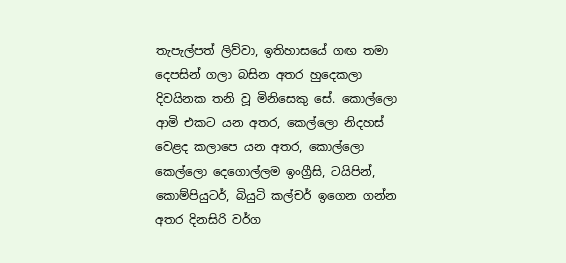තැපැල්පත් ලිව්වා, ඉතිහාසයේ ගඟ තමා දෙපසින් ගලා බසින අතර හුදෙකලා දිවයිනක තනි වූ මිනිසෙකු සේ. කොල්ලො ආමි එකට යන අතර, කෙල්ලො නිදහස් වෙළද කලාපෙ යන අතර, කොල්ලො කෙල්ලො දෙගොල්ලම ඉංග්‍රීසි, ටයිපින්, කොම්පියුටර්, බියුටි කල්චර් ඉගෙන ගන්න අතර දිනසිරි වර්ග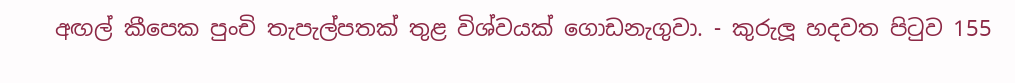අඟල් කීපෙක පුංචි තැපැල්පතක් තුළ විශ්වයක් ගොඩනැගුවා. - කුරුලූ හදවත පිටුව 155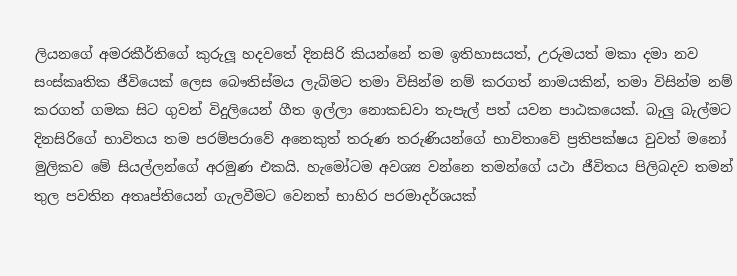ලියනගේ අමරකීර්තිගේ කුරුලූ හදවතේ දිනසිරි කියන්නේ තම ඉතිහාසයත්, උරුමයත් මකා දමා නව සංස්කෘතික ජීවියෙක් ලෙස බෞතිස්මය ලැබිමට තමා විසින්ම නම් කරගත් නාමයකින්, තමා විසින්ම නම් කරගත් ගමක සිට ගුවන් විදුලියෙන් ගීත ඉල්ලා නොකඩවා තැපැල් පත් යවන පාඨකයෙක්. බැලු බැල්මට දිනසිරිගේ භාවිතය තම පරම්පරාවේ අනෙකුත් තරුණ තරුණියන්ගේ භාවිතාවේ ප්‍රතිපක්ෂය වුවත් මනෝ මුලිකව මේ සියල්ලන්ගේ අරමුණ එකයි. හැමෝටම අවශ්‍ය වන්නෙ තමන්ගේ යථා ජීවිතය පිලිබදව තමන් තුල පවතින අතෘප්තියෙන් ගැලවීමට වෙනත් භාහිර පරමාදර්ශයක්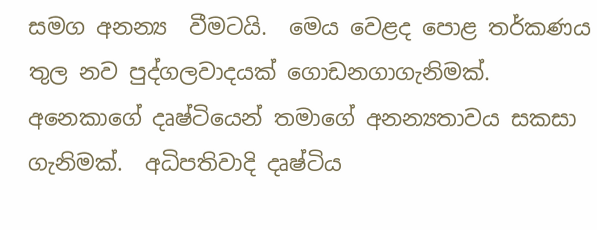සමග අනන්‍ය  වීමටයි.  මෙය වෙළද පොළ තර්කණය තුල නව පුද්ගලවාදයක් ගොඩනගාගැනිමක්. අනෙකාගේ දෘෂ්ටියෙන් තමාගේ අනන්‍යතාවය සකසා ගැනිමක්.  අධිපතිවාදි දෘෂ්ටිය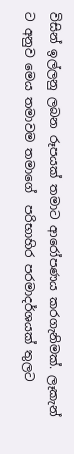විසින් ඉල්ලනු ලබන රූපයක් තමාට ආරෝපණය කරගැනිමක්. ලෑකැන් ට අනුව මෙය තමාවම තමාගේ  පරිභාහිර පරමාදර්ශයක් තුලට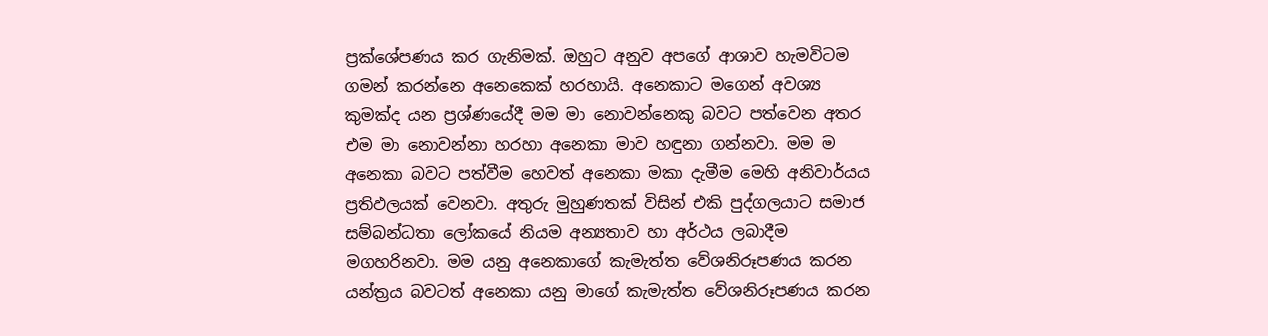ප්‍රක්ශේපණය කර ගැනිමක්. ඔහුට අනුව අපගේ ආශාව හැමවිටම ගමන් කරන්නෙ අනෙකෙක් හරහායි. අනෙකාට මගෙන් අවශ්‍ය කුමක්ද යන ප්‍රශ්ණයේදී මම මා නොවන්නෙකු බවට පත්වෙන අතර එම මා නොවන්නා හරහා අනෙකා මාව හඳුනා ගන්නවා. මම ම අනෙකා බවට පත්වීම හෙවත් අනෙකා මකා දැමීම මෙහි අනිවාර්යය ප්‍රතිඵලයක් වෙනවා. අතුරු මුහුණතක් විසින් එකි පුද්ගලයාට සමාජ සම්බන්ධතා ලෝකයේ නියම අන්‍යතාව හා අර්ථය ලබාදීම මගහරිනවා. මම යනු අනෙකාගේ කැමැත්ත වේශනිරූපණය කරන යන්ත්‍රය බවටත් අනෙකා යනු මාගේ කැමැත්ත වේශනිරූපණය කරන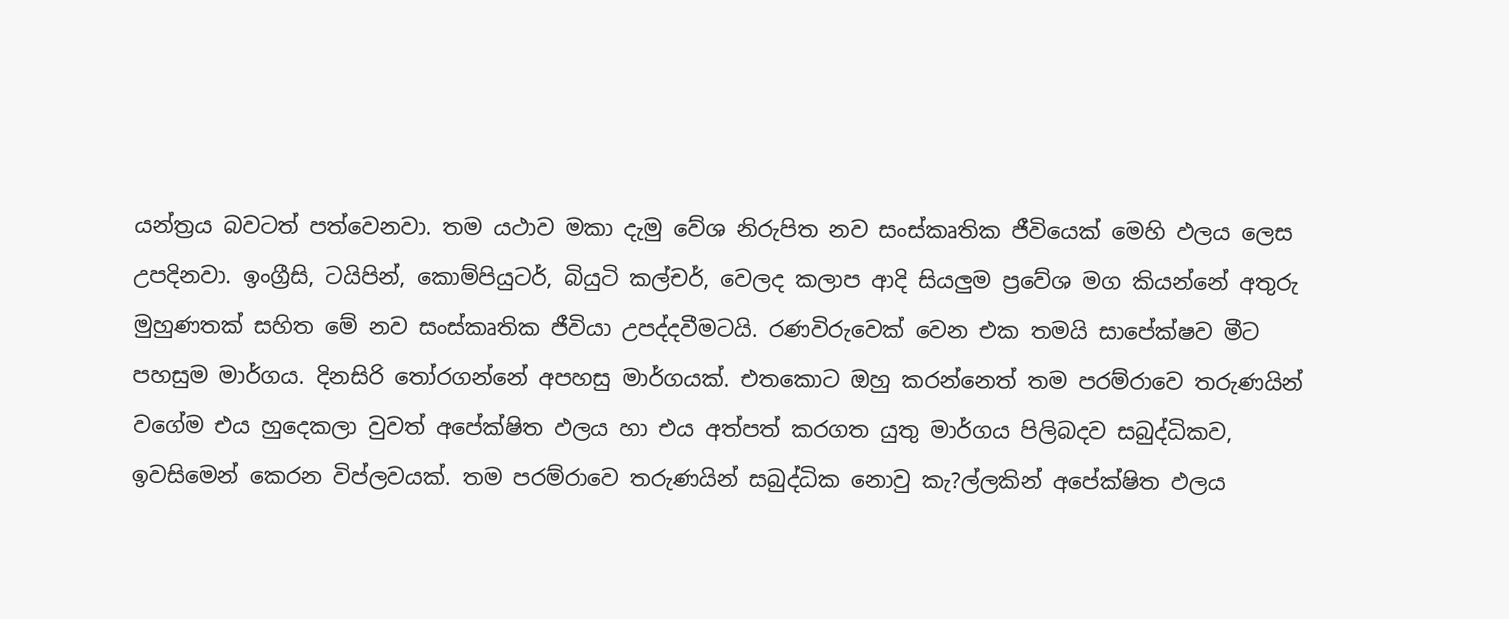යන්ත්‍රය බවටත් පත්වෙනවා. තම යථාව මකා දැමු වේශ නිරුපිත නව සංස්කෘතික ජීවියෙක් මෙහි ඵලය ලෙස උපදිනවා. ඉංග්‍රීසි, ටයිපින්, කොම්පියුටර්, බියුටි කල්චර්, වෙලද කලාප ආදි සියලුම ප්‍රවේශ මග කියන්නේ අතුරු මුහුණතක් සහිත මේ නව සංස්කෘතික ජීවියා උපද්දවීමටයි. රණවිරුවෙක් වෙන එක තමයි සාපේක්ෂව මීට පහසුම මාර්ගය. දිනසිරි තෝරගන්නේ අපහසු මාර්ගයක්. එතකොට ඔහු කරන්නෙත් තම පරම්රාවෙ තරුණයින් වගේම එය හුදෙකලා වුවත් අපේක්ෂිත ඵලය හා එය අත්පත් කරගත යුතු මාර්ගය පිලිබදව සබුද්ධිකව, ඉවසිමෙන් කෙරන විප්ලවයක්. තම පරම්රාවෙ තරුණයින් සබුද්ධික නොවු කැ?ල්ලකින් අපේක්ෂිත ඵලය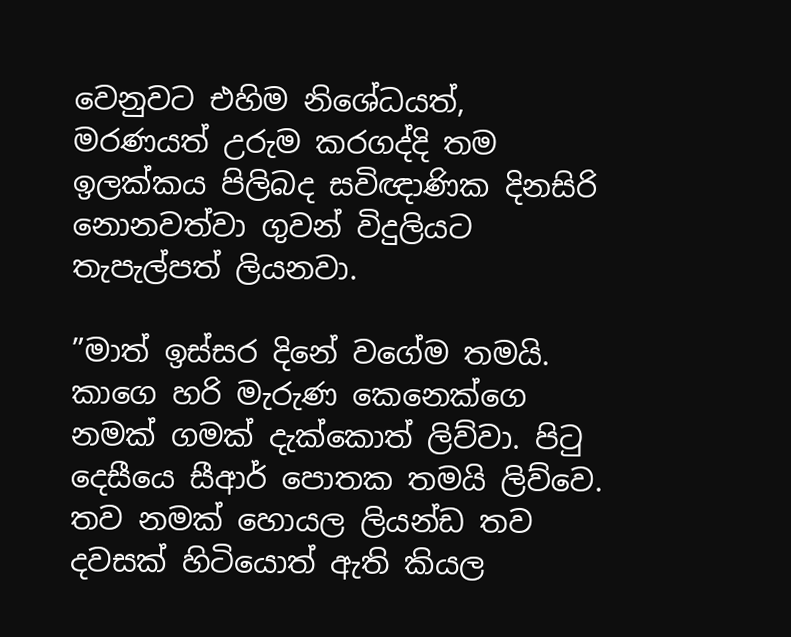වෙනුවට එහිම නිශේධයත්, මරණයත් උරුම කරගද්දි තම ඉලක්කය පිලිබද සවිඥාණික දිනසිරි නොනවත්වා ගුවන් විදුලියට තැපැල්පත් ලියනවා.

”මාත් ඉස්සර දිනේ වගේම තමයි. කාගෙ හරි මැරුණ කෙනෙක්ගෙ නමක් ගමක් දැක්කොත් ලිව්වා. පිටු දෙසීයෙ සීආර් පොතක තමයි ලිව්වෙ. තව නමක් හොයල ලියන්ඩ තව දවසක් හිටියොත් ඇති කියල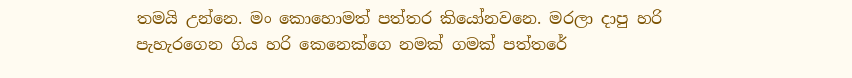තමයි උන්නෙ. මං කොහොමත් පත්තර කියෝනවනෙ. මරලා දාපු හරි පැහැරගෙන ගිය හරි කෙනෙක්ගෙ නමක් ගමක් පත්තරේ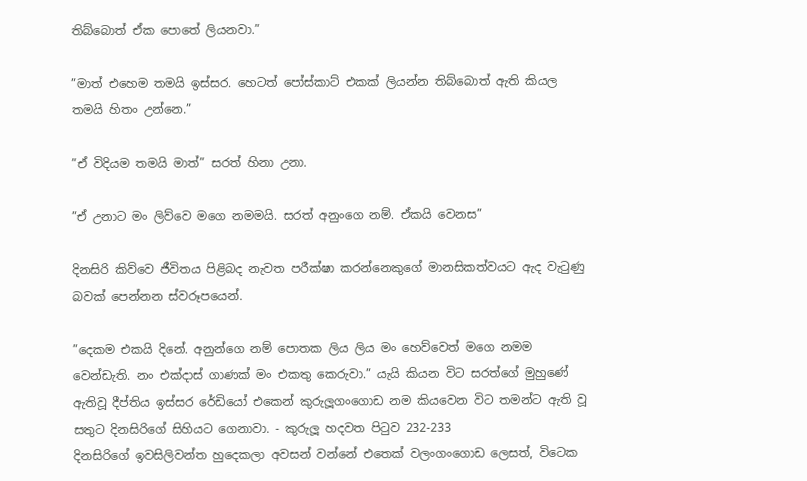තිබ්බොත් ඒක පොතේ ලියනවා.”

”මාත් එහෙම තමයි ඉස්සර. හෙටත් පෝස්කාට් එකක් ලියන්න තිබ්බොත් ඇති කියල තමයි හිතං උන්නෙ.”

”ඒ විදියම තමයි මාත්” සරත් හිනා උනා.

”ඒ උනාට මං ලිව්වෙ මගෙ නමමයි. සරත් අනුංගෙ නම්. ඒකයි වෙනස”

දිනසිරි කිව්වෙ ජීවිතය පිළිබද නැවත පරීක්ෂා කරන්නෙකුගේ මානසිකත්වයට ඇද වැටුණු බවක් පෙන්නන ස්වරූපයෙන්.

”දෙකම එකයි දිනේ. අනුන්ගෙ නම් පොතක ලිය ලිය මං හෙව්වෙත් මගෙ නමම වෙන්ඩැති. නං එක්දාස් ගාණක් මං එකතු කෙරුවා.” යැයි කියන විට සරත්ගේ මුහුණේ ඇතිවූ දීප්තිය ඉස්සර රේඩියෝ එකෙන් කුරුලූගංගොඩ නම කියවෙන විට තමන්ට ඇති වූ සතුට දිනසිරිගේ සිහියට ගෙනාවා. - කුරුලූ හදවත පිටුව 232-233
දිනසිරිගේ ඉවසිලිවන්ත හුදෙකලා අවසන් වන්නේ එතෙක් වලංගංගොඩ ලෙසත්, විටෙක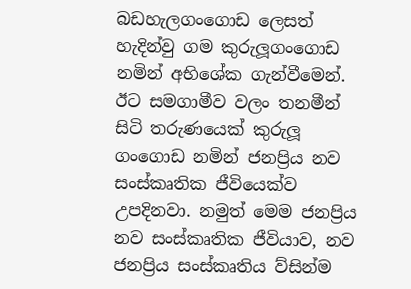බඩහැලගංගොඩ ලෙසත් හැදින්වු ගම කුරුලූගංගොඩ නමින් අභිශේක ගැන්වීමෙන්. ඊට සමගාමීව වලං තනමීන් සිටි තරුණයෙක් කුරුලූ ගංගොඩ නමින් ජනප්‍රිය නව සංස්කෘතික ජීවියෙක්ව උපදිනවා. නමුත් මෙම ජනප්‍රිය නව සංස්කෘතික ජීවියාව, නව ජනප්‍රිය සංස්කෘතිය ව්සින්ම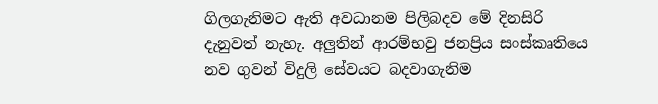ගිලගැනිමට ඇති අවධානම පිලිබදව මේ දිනසිරි දැනුවත් නැහැ. අලුතින් ආරම්භවු ජනප්‍රිය සංස්කෘතියෙ නව ගුවන් විදුලි සේවයට බදවාගැනිම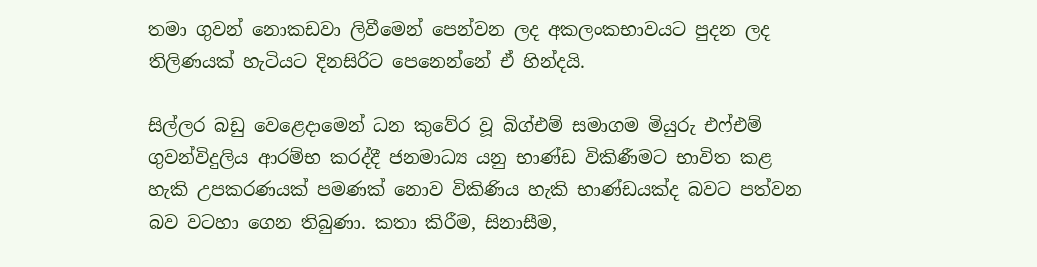තමා ගුවන් නොකඩවා ලිවීමෙන් පෙන්වන ලද අකලංකභාවයට පුදන ලද තිලිණයක් හැටියට දිනසිරිට පෙනෙන්නේ ඒ හින්දයි.

සිල්ලර බඩු වෙළෙදාමෙන් ධන කුවේර වූ බිග්එම් සමාගම මියුරු එෆ්එම් ගුවන්විදුලිය ආරම්භ කරද්දී ජනමාධ්‍ය යනු භාණ්ඩ විකිණීමට භාවිත කළ හැකි උපකරණයක් පමණක් නොව විකිණිය හැකි භාණ්ඩයක්ද බවට පත්වන බව වටහා ගෙන තිබුණා. කතා කිරීම, සිනාසීම,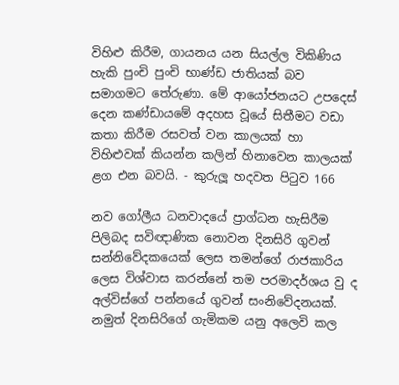විහිළු කිරීම, ගායනය යන සියල්ල විකිණිය හැකි පුංචි පුංචි භාණ්ඩ ජාතියක් බව සමාගමට තේරුණා. මේ ආයෝජනයට උපදෙස් දෙන කණ්ඩායමේ අදහස වූයේ සිතීමට වඩා කතා කිරීම රසවත් වන කාලයක් හා විහිළුවක් කියන්න කලින් හිනාවෙන කාලයක් ළග එන බවයි. - කුරුලූ හදවත පිටුව 166

නව ගෝලීය ධනවාදයේ ප්‍රාග්ධන හැසිරීම පිලිබද සවිඥාණික නොවන දිනසිරි ගුවන් සන්නිවේදකයෙක් ලෙස තමන්ගේ රාජකාරිය ලෙස විශ්වාස කරන්නේ තම පරමාදර්ශය වු ද අල්විස්ගේ පන්නයේ ගුවන් සංනිවේදනයක්. නමුත් දිනසිරිගේ ගැමිකම යනු අලෙවි කල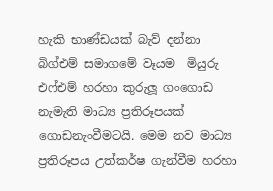හැකි භාණ්ඩයක් බැව් දන්නා බිග්එම් සමාගමේ වෑයම  මියුරු එෆ්එම් හරහා කුරුලූ ගංගොඩ නැමැති මාධ්‍ය ප්‍රතිරූපයක් ගොඩනැංවීමටයි. මෙම නව මාධ්‍ය ප්‍රතිරූපය උත්කර්ෂ ගැන්වීම හරහා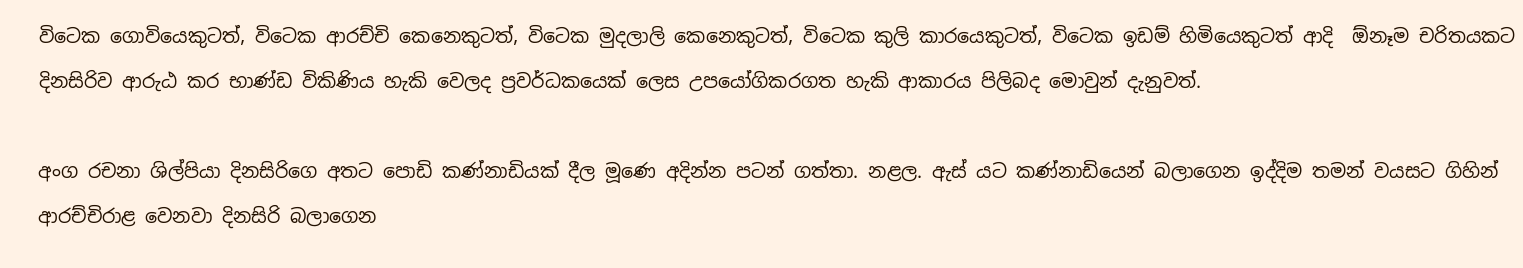විටෙක ගොවියෙකුටත්, විටෙක ආරච්චි කෙනෙකුටත්, විටෙක මුදලාලි කෙනෙකුටත්, විටෙක කුලි කාරයෙකුටත්, විටෙක ඉඩම් හිමියෙකුටත් ආදි  ඕනෑම චරිතයකට දිනසිරිව ආරුඨ කර භාණ්ඩ විකිණිය හැකි වෙලද ප්‍රවර්ධකයෙක් ලෙස උපයෝගිකරගත හැකි ආකාරය පිලිබද මොවුන් දැනුවත්.

අංග රචනා ශිල්පියා දිනසිරිගෙ අතට පොඩි කණ්නාඩියක් දීල මූණෙ අදින්න පටන් ගත්තා. නළල. ඇස් යට කණ්නාඩියෙන් බලාගෙන ඉද්දිම තමන් වයසට ගිහින් ආරච්චිරාළ වෙනවා දිනසිරි බලාගෙන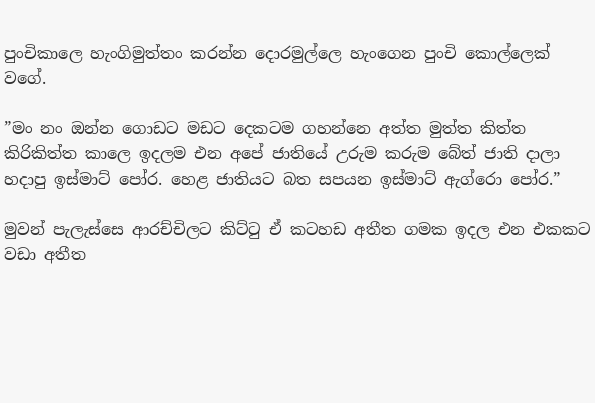පුංචිකාලෙ හැංගිමුත්තං කරන්න දොරමුල්ලෙ හැංගෙන පුංචි කොල්ලෙක් වගේ.

”මං නං ඔන්න ගොඩට මඩට දෙකටම ගහන්නෙ අත්ත මුත්ත කිත්ත කිරිකිත්ත කාලෙ ඉදලම එන අපේ ජාතියේ උරුම කරුම බේත් ජාති දාලා හදාපු ඉස්මාට් පෝර. හෙළ ජාතියට බත සපයන ඉස්මාට් ඇග්රො පෝර.”

මුවන් පැලැස්සෙ ආරච්චිලට කිට්ටු ඒ කටහඩ අතීත ගමක ඉදල එන එකකට වඩා අතීත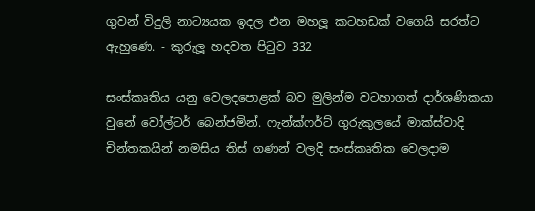ගුවන් විදුලි නාට්‍යයක ඉදල එන මහලූ කටහඩක් වගෙයි සරත්ට ඇහුණෙ. - කුරුලූ හදවත පිටුව 332

සංස්කෘතිය යනු වෙලදපොළක් බව මුලින්ම වටහාගත් දාර්ශණිකයා වුනේ වෝල්ටර් බෙන්ජමින්. ෆැන්ක්ෆර්ට් ගුරුකුලයේ මාක්ස්වාදි චින්තකයින් නමසිය තිස් ගණන් වලදි සංස්කෘතික වෙලදාම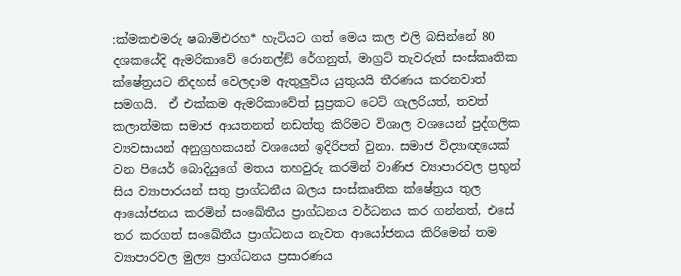:ක්‍මකඑමරු ෂබාමිඑරහ* හැටියට ගත් මෙය කල එලි බසින්නේ 80 දශකයේදි ඇමරිකාවේ රොනල්ඞ් රේගනුත්, මාග්‍රට් තැවරුත් සංස්කෘතික ක්ෂේත්‍රයට නිදහස් වෙලදාම ඇතුලුවිය යුතුයයි තීරණය කරනවාත් සමගයි.  ඒ එක්කම ඇමරිකාවේත් සුප්‍රකට ටෙට් ගැලරියත්, තවත් කලාත්මක සමාජ ආයතනත් නඩත්තු කිරිමට විශාල වශයෙන් පුද්ගලික ව්‍යවසායන් අනුග්‍රහකයන් වශයෙන් ඉදිරිපත් වුනා. සමාජ විද්‍යාඥයෙක් වන පියෙර් බොදියුගේ මතය තහවුරු කරමින් වාණිජ ව්‍යාපාරවල ප්‍රභුන් සිය ව්‍යාපාරයන් සතු ප්‍රාග්ධනීය බලය සංස්කෘතික ක්ෂේත්‍රය තුල ආයෝජනය කරමින් සංඛේතීය ප්‍රාග්ධනය වර්ධනය කර ගන්නත්, එසේ තර කරගත් සංඛේතීය ප්‍රාග්ධනය නැවත ආයෝජනය කිරිමෙන් තම ව්‍යාපාරවල මුල්‍ය ප්‍රාග්ධනය ප්‍රසාරණය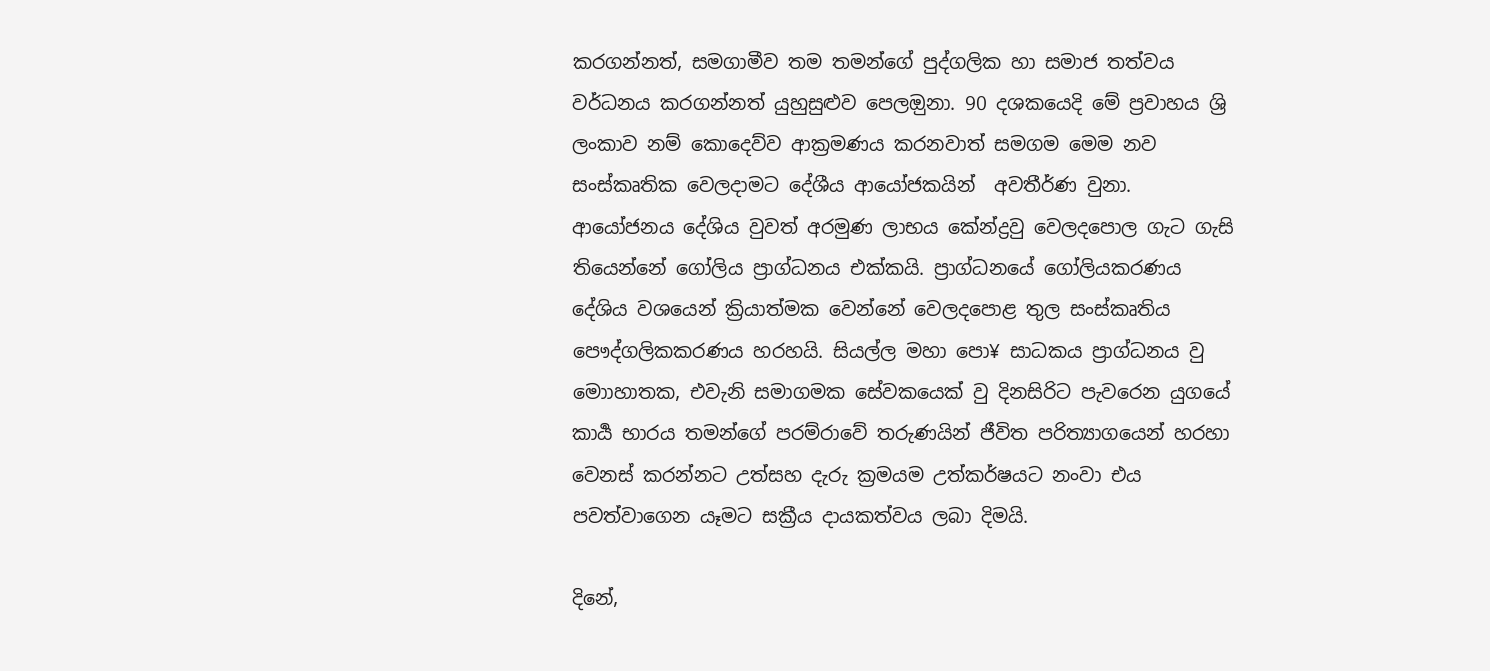කරගන්නත්, සමගාමීව තම තමන්ගේ පුද්ගලික හා සමාජ තත්වය වර්ධනය කරගන්නත් යුහුසුළුව පෙලඔුනා. 90 දශකයෙදි මේ ප්‍රවාහය ශ්‍රි ලංකාව නම් කොදෙව්ව ආක්‍රමණය කරනවාත් සමගම මෙම නව සංස්කෘතික වෙලදාමට දේශීය ආයෝජකයින්  අවතීර්ණ වුනා. ආයෝජනය දේශිය වුවත් අරමුණ ලාභය කේන්ද්‍රවු වෙලදපොල ගැට ගැසි තියෙන්නේ ගෝලිය ප්‍රාග්ධනය එක්කයි. ප්‍රාග්ධනයේ ගෝලියකරණය දේශිය වශයෙන් ක්‍රියාත්මක වෙන්නේ වෙලදපොළ තුල සංස්කෘතිය පෞද්ගලිකකරණය හරහයි. සියල්ල මහා පො¥ සාධකය ප්‍රාග්ධනය වු මොාහාතක, එවැනි සමාගමක සේවකයෙක් වු දිනසිරිට පැවරෙන යුගයේ කාර්‍ය භාරය තමන්ගේ පරම්රාවේ තරුණයින් ජීවිත පරිත්‍යාගයෙන් හරහා වෙනස් කරන්නට උත්සහ දැරු ක්‍රමයම උත්කර්ෂයට නංවා එය පවත්වාගෙන යෑමට සක්‍රීය දායකත්වය ලබා දිමයි.

දිනේ,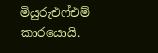මියුරුඑෆ්එම් කාරයොයි.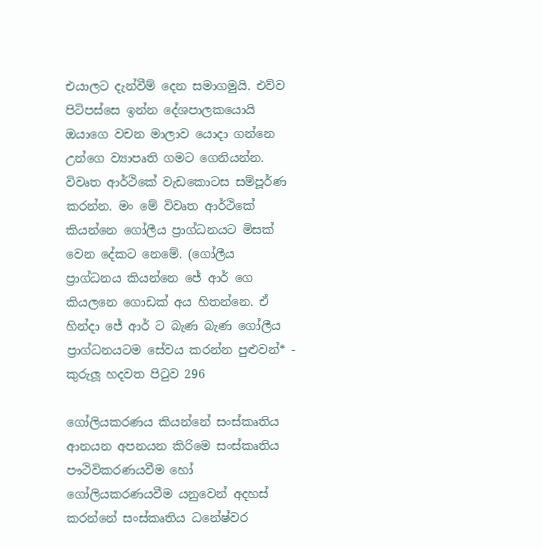එයාලට දැන්වීම් දෙන සමාගමුයි. එව්ව පිටිපස්සෙ ඉන්න දේශපාලකයොයි ඔයාගෙ වචන මාලාව යොදා ගන්නෙ උන්ගෙ ව්‍යාපෘති ගමට ගෙනියන්න. විවෘත ආර්ථිකේ වැඩකොටස සම්පූර්ණ කරන්න. මං මේ විවෘත ආර්ථිකේ කියන්නෙ ගෝලීය ප්‍රාග්ධනයට මිසක් වෙන දේකට නෙමේ. (ගෝලීය ප්‍රාග්ධනය කියන්නෙ ජේ ආර් ගෙ කියලනෙ ගොඩක් අය හිතන්නෙ. ඒ හින්දා ජේ ආර් ට බැණ බැණ ගෝලීය ප්‍රාග්ධනයටම සේවය කරන්න පුළුවන්* - කුරුලූ හදවත පිටුව 296

ගෝලියකරණය කියන්නේ සංස්කෘතිය ආනයන අපනයන කිරිමෙ සංස්කෘතිය පෟථිවිකරණයවීම හෝ ගෝලියකරණයවීම යනුවෙන් අදහස් කරන්නේ සංස්කෘතිය ධනේෂ්වර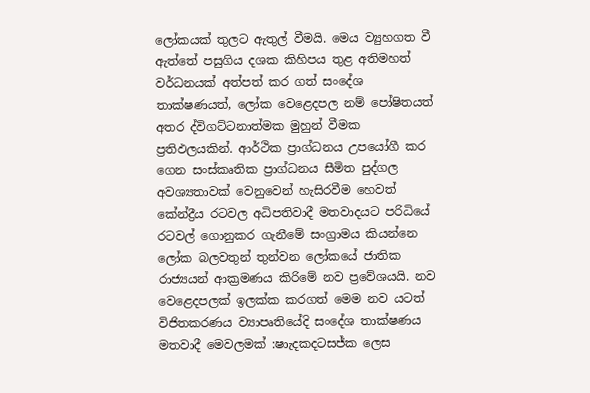ලෝකයක් තුලට ඇතුල් වීමයි. මෙය ව්‍යුහගත වී ඇත්තේ පසුගිය දශක කිහිපය තුළ අතිමහත් වර්ධනයක් අත්පත් කර ගත් සංදේශ තාක්ෂණයත්, ලෝක වෙළෙදපල නම් පෝෂිතයත් අතර ද්විගට්ටනාත්මක මුහුන් වීමක ප්‍රතිඵලයකින්. ආර්ථික ප්‍රාග්ධනය උපයෝගී කර ගෙන සංස්කෘතික ප්‍රාග්ධනය සීමිත පුද්ගල අවශ්‍යතාවක් වෙනුවෙන් හැසිරවීම හෙවත් කේන්ද්‍රීය රටවල අධිපතිවාදී මතවාදයට පරිධියේ රටවල් ගොනුකර ගැනීමේ සංග්‍රාමය කියන්නෙ ලෝක බලවතුන් තුන්වන ලෝකයේ ජාතික රාජ්‍යයන් ආක්‍රමණය කිරිමේ නව ප්‍රවේශයයි. නව වෙළෙදපලක් ඉලක්ක කරගත් මෙම නව යටත් විජිතකරණය ව්‍යාපෘතියේදි සංදේශ තාක්ෂණය මතවාදී මෙවලමක් :ෂාැදකදටසජ්ක ලෙස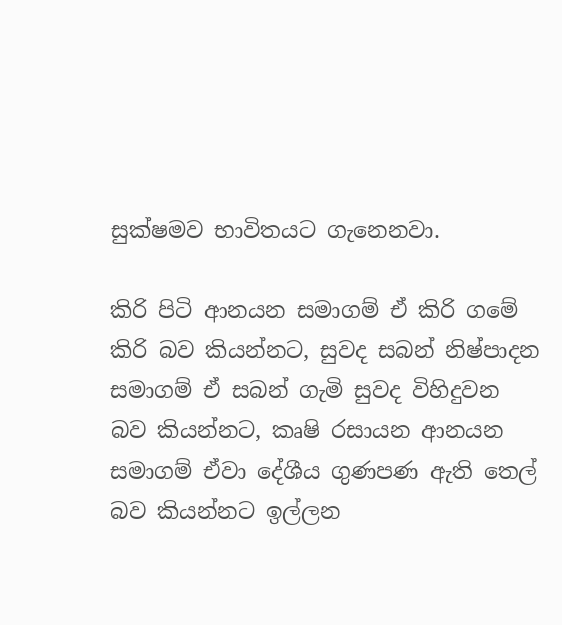සුක්ෂමව භාවිතයට ගැනෙනවා.

කිරි පිටි ආනයන සමාගම් ඒ කිරි ගමේ කිරි බව කියන්නට, සුවද සබන් නිෂ්පාදන සමාගම් ඒ සබන් ගැමි සුවද විහිදුවන බව කියන්නට, කෘෂි රසායන ආනයන සමාගම් ඒවා දේශීය ගුණපණ ඇති තෙල් බව කියන්නට ඉල්ලන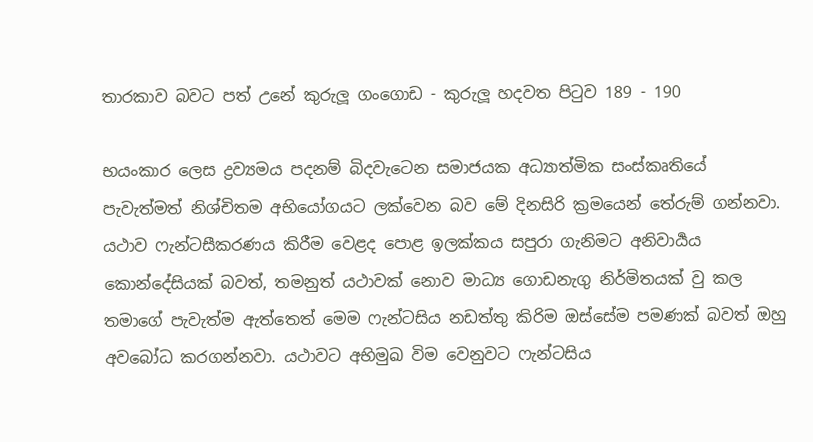තාරකාව බවට පත් උනේ කුරුලූ ගංගොඩ - කුරුලූ හදවත පිටුව 189 - 190

භයංකාර ලෙස ද්‍රව්‍යමය පදනම් බිදවැටෙන සමාජයක අධ්‍යාත්මික සංස්කෘතියේ පැවැත්මත් නිශ්චිතම අභියෝගයට ලක්වෙන බව මේ දිනසිරි ක්‍රමයෙන් තේරුම් ගන්නවා. යථාව ෆැන්ටසීකරණය කිරීම වෙළද පොළ ඉලක්කය සපුරා ගැනිමට අනිවාර්‍යය කොන්දේසියක් බවත්, තමනුත් යථාවක් නොව මාධ්‍ය ගොඩනැගු නිර්මිතයක් වු කල තමාගේ පැවැත්ම ඇත්තෙත් මෙම ෆැන්ටසිය නඩත්තු කිරිම ඔස්සේම පමණක් බවත් ඔහු අවබෝධ කරගන්නවා. යථාවට අභිමුඛ විම වෙනුවට ෆැන්ටසිය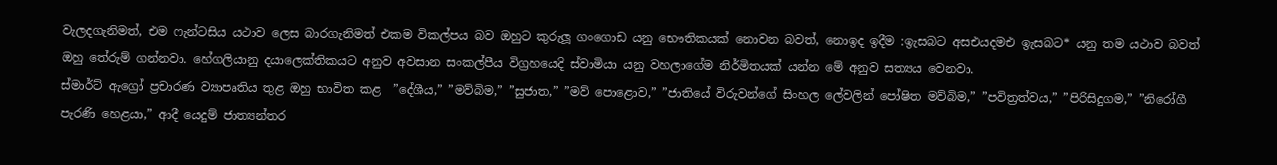වැලදගැනිමත්, එම ෆැන්ටසිය යථාව ලෙස බාරගැනිමත් එකම විකල්පය බව ඔහුට කුරුලූ ගංගොඩ යනු භෞතිකයක් නොවන බවත්, නොඉද ඉදීම :ඉැසබට අසඑයදමඑ ඉැසබට* යනු තම යථාව බවත් ඔහු තේරුම් ගන්නවා. හේගලියානු දයාලෙක්තිකයට අනුව අවසාන සංකල්පීය විග්‍රහයෙදි ස්වාමියා යනු වහලාගේම නිර්මිතයක් යන්න මේ අනුව සත්‍යය වෙනවා.
ස්මාර්ට් ඇග්‍රෝ ප්‍රචාරණ ව්‍යාපෘතිය තුළ ඔහු භාවිත කළ  ”දේශීය,” ”මව්බිම,” ”සුජාත,” ”මව් පොළොව,” ”ජාතියේ විරුවන්ගේ සිංහල ලේවලින් පෝෂිත මව්බිම,” ”පවිත්‍රත්වය,” ”පිරිසිදුගම,” ”නිරෝගී පැරණි හෙළයා,” ආදී යෙදුම් ජාත්‍යන්තර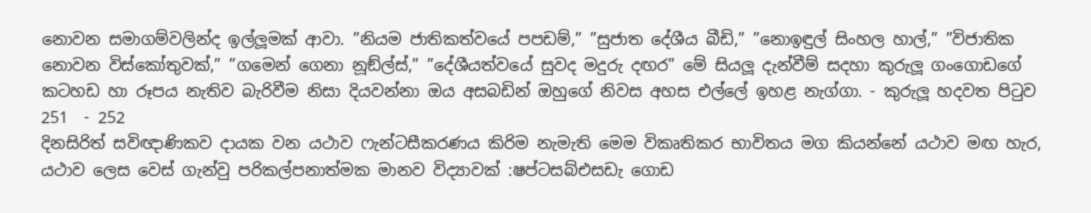නොවන සමාගම්වලින්ද ඉල්ලූමක් ආවා. ”නියම ජාතිකත්වයේ පපඩම්,” ”සුජාත දේශීය බීඩි,” ”නොඉඳුල් සිංහල හාල්,” ”විජාතික නොවන විස්කෝතුවක්,” ”ගමෙන් ගෙනා නූඞ්ල්ස්,” ”දේශීයත්වයේ සුවද මදුරු දඟර” මේ සියලූ දැන්වීම් සදහා කුරුලූ ගංගොඩගේ කටහඩ හා රූපය නැතිව බැරිවීම නිසා දියවන්නා ඔය අසබඩින් ඔහුගේ නිවස අහස එල්ලේ ඉහළ නැග්ගා. - කුරුලූ හදවත පිටුව  251  - 252
දිනසිරිත් සවිඥාණිකව දායක වන යථාව ෆැන්ටසීකරණය කිරිම නැමැති මෙම විකෘතිකර භාවිතය මග කියන්නේ යථාව මඟ හැර, යථාව ලෙස වෙස් ගැන්වු පරිකල්පනාත්මක මානව විද්‍යාවක් :ෂප්ටසබ්එසඩැ ගොඩ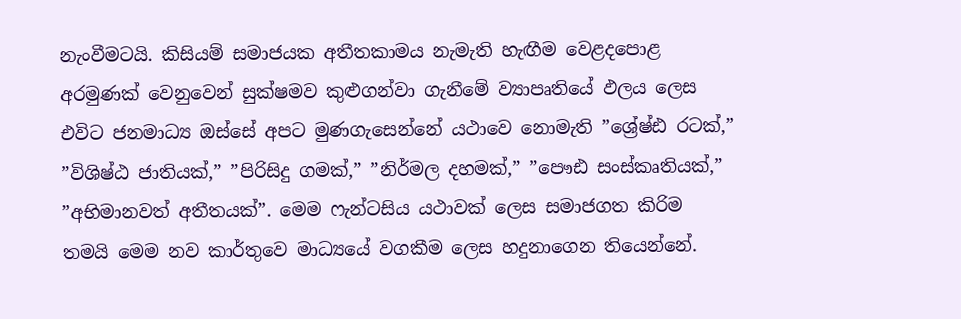නැංවීමටයි. කිසියම් සමාජයක අතීතකාමය නැමැති හැඟීම වෙළදපොළ අරමුණක් වෙනුවෙන් සුක්ෂමව කුළුගන්වා ගැනීමේ ව්‍යාපෘතියේ ඵලය ලෙස එවිට ජනමාධ්‍ය ඔස්සේ අපට මුණගැසෙන්නේ යථාවෙ නොමැති ”ශ්‍රේෂ්ඪ රටක්,”  ”විශිෂ්ඨ ජාතියක්,” ”පිරිසිදු ගමක්,” ”නිර්මල දහමක්,” ”පෞඪ සංස්කෘතියක්,”       ”අභිමානවත් අතීතයක්”. මෙම ෆැන්ටසිය යථාවක් ලෙස සමාජගත කිරිම තමයි මෙම නව කාර්තුවෙ මාධ්‍යයේ වගකීම ලෙස හදුනාගෙන තියෙන්නේ.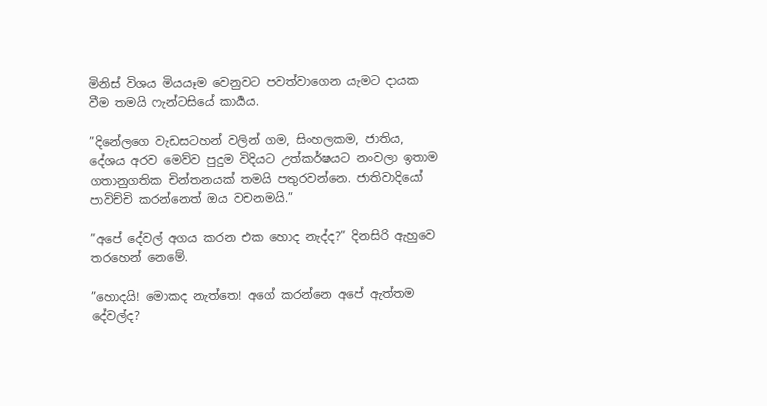මිනිස් විශය මියයෑම වෙනුවට පවත්වාගෙන යැමට දායක වීම තමයි ෆැන්ටසියේ කාර්‍යය.

”දිනේලගෙ වැඩසටහන් වලින් ගම, සිංහලකම, ජාතිය, දේශය අරව මෙව්ව පුදුම විදියට උත්කර්ෂයට නංවලා ඉතාම ගතානුගතික චින්තනයක් තමයි පතුරවන්නෙ. ජාතිවාදියෝ පාවිච්චි කරන්නෙත් ඔය වචනමයි.”

”අපේ දේවල් අගය කරන එක හොද නැද්ද?” දිනසිරි ඇහුවෙ තරහෙන් නෙමේ.

”හොදයි! මොකද නැත්තෙ! අගේ කරන්නෙ අපේ ඇත්තම දේවල්ද?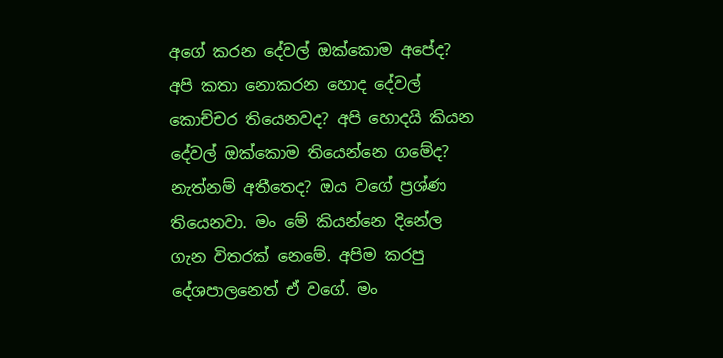අගේ කරන දේවල් ඔක්කොම අපේද? අපි කතා නොකරන හොද දේවල් කොච්චර තියෙනවද? අපි හොදයි කියන දේවල් ඔක්කොම තියෙන්නෙ ගමේද? නැත්නම් අතීතෙද? ඔය වගේ ප්‍රශ්ණ තියෙනවා. මං මේ කියන්නෙ දිනේල ගැන විතරක් නෙමේ. අපිම කරපු දේශපාලනෙත් ඒ වගේ. මං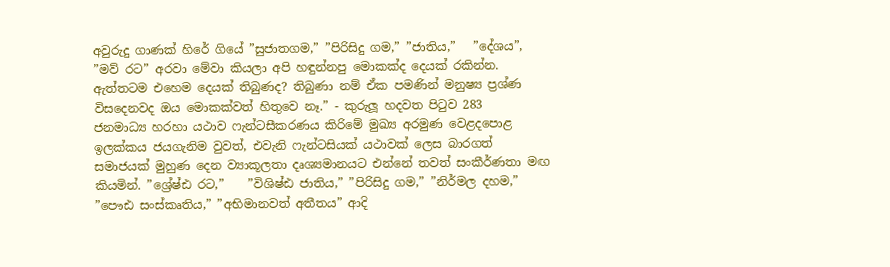අවුරුදු ගාණක් හිරේ ගියේ ”සුජාතගම,” ”පිරිසිදු ගම,” ”ජාතිය,”   ”දේශය”, ”මව් රට” අරවා මේවා කියලා අපි හඳුන්නපු මොකක්ද දෙයක් රකින්න. ඇත්තටම එහෙම දෙයක් තිබුණද? තිබුණා නම් ඒක පමණින් මනුෂ්‍ය ප්‍රශ්ණ විසදෙනවද ඔය මොකක්වත් හිතුවෙ නෑ.” - කුරුලූ හදවත පිටුව 283
ජනමාධ්‍ය හරහා යථාව ෆැන්ටසීකරණය කිරිමේ මුඛ්‍ය අරමුණ වෙළදපොළ ඉලක්කය ජයගැනිම වුවත්, එවැනි ෆැන්ටසියක් යථාවක් ලෙස බාරගත් සමාජයක් මුහුණ දෙන ව්‍යාකූලතා දෘශ්‍යමානයට එන්නේ තවත් සංකීර්ණතා මඟ කියමින්. ”ශ්‍රේෂ්ඪ රට,”    ”විශිෂ්ඪ ජාතිය,” ”පිරිසිදු ගම,” ”නිර්මල දහම,” ”පෞඪ සංස්කෘතිය,” ”අභිමානවත් අතීතය” ආදි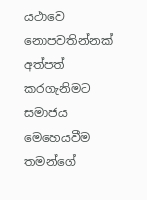යථාවෙ නොපවතින්නක් අත්පත් කරගැනිමට සමාජය මෙහෙයවීම තමන්ගේ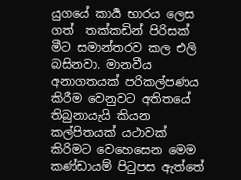යුගයේ කාර්‍ය භාරය ලෙස ගත්  තක්කඩින් පිරිසක් මීට සමාන්තරව කල එලි බසිනවා. මානවීය අනාගතයක් පරිකල්පණය කිරීම වෙනුවට අතිතයේ තිබුනායැයි කියන කල්පිතයක් යථාවක් කිරිමට වෙහෙසෙන මෙම කණ්ඩායම් පිටුපස ඇත්තේ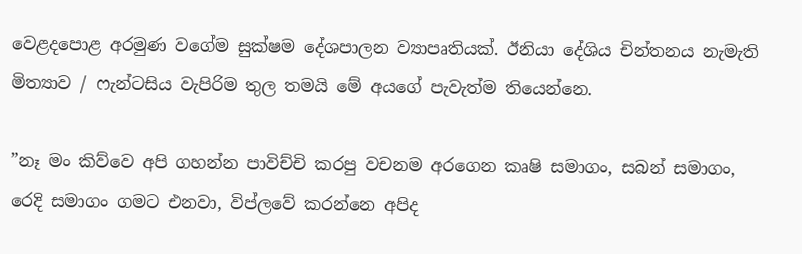වෙළදපොළ අරමුණ වගේම සුක්ෂම දේශපාලන ව්‍යාපෘතියක්. ඊනියා දේශිය චින්තනය නැමැති මිත්‍යාව / ෆැන්ටසිය වැපිරිම තුල තමයි මේ අයගේ පැවැත්ම තියෙන්නෙ.

”නෑ මං කිව්වෙ අපි ගහන්න පාවිච්චි කරපු වචනම අරගෙන කෘෂි සමාගං, සබන් සමාගං, රෙදි සමාගං ගමට එනවා, විප්ලවේ කරන්නෙ අපිද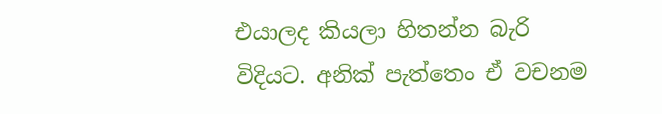එයාලද කියලා හිතන්න බැරි විදියට. අනික් පැත්තෙං ඒ වචනම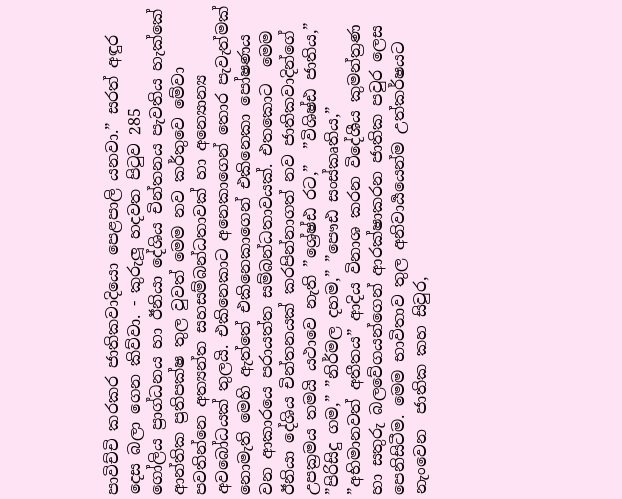පාවිච්චි කරකර ජාතිකවාදියො පෙළපාලි යනවා.” සරත් අඳුර දෙස බලා ගෙන කිව්වා. - කුරුලූ හදවත පිටුව 285
ගෝලිය ප්‍රාග්ධනය හා ඊනියා දේශිය චින්තනය පැවතිය හැක්කේ ආන්තික ප්‍රතිපක්ෂ තුල වුවත් මෙම නව කර්තුවෙ මේවා පවතින්නෙ අත්‍යන්ත සහසම්බන්ධතාවක් හා අන්‍යොන්‍ය අවබෝධයක් තුලයි. එකිනෙකාට අනෙකාගෙන් තොර පැවැත්මක් නොමැති මෙහි ඇත්තේ එකිනෙකාගෙන් එකිනෙකා පෝෂණය වන ආකාරයෙ පරායත්ත සම්බන්ධතාවයක්. එතකොට  මෙම ඊනියා දේශිය චින්තනයක් කරපින්නාගත් නව ජාතිකවාදින්ගේ උපක්‍රමය තමයි යථාවෙ නැති ”ශ්‍රේෂ්ඪ රට,”  ”විශිෂ්ඪ ජාතිය,” ”පිරිසිදු ගම,” ”නිර්මල දහම,” ”පෞඪ සංස්කෘතිය,” ”අභිමානවත් අතීතය” ආදිය විනාශ කරන විදේශීය කුමන්ත්‍රණ හා සතුරු බලවේගයන්ගෙන් ආරක්ෂාකරන ජාතික පවුර ලෙස පෙනිසිටීම. මෙම භාවිතාව තුල අනිවාර්‍යයෙන්ම උත්කර්ෂයට නැංවෙන  ජාතික කහ සිවුර,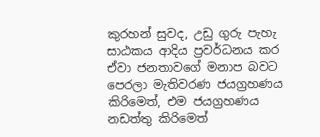කුරහන් සුවද, උඩු ගුරු පැහැ සාඨකය ආදිය ප්‍රවර්ධනය කර ඒවා ජනතාවගේ මනාප බවට පෙරලා මැතිවරණ ජයග්‍රහණය කිරිමෙත්, එම ජයග්‍රහණය නඩත්තු කිරිමෙත්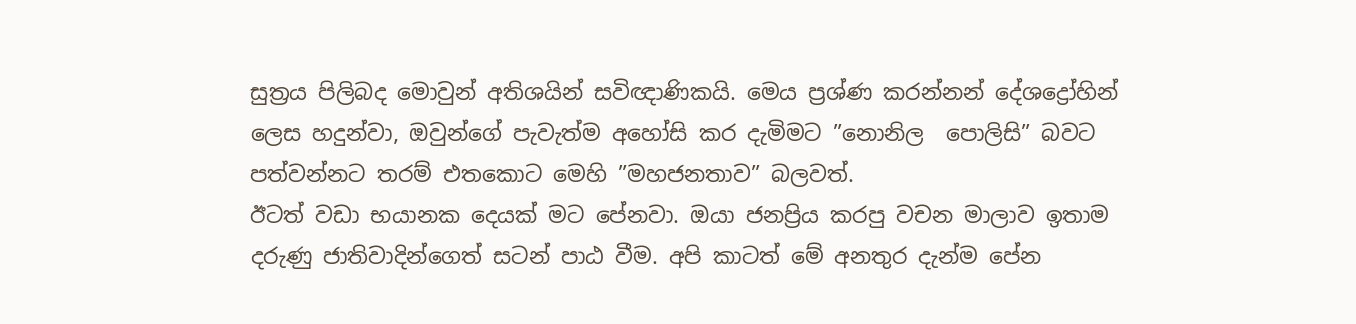සුත්‍රය පිලිබද මොවුන් අතිශයින් සවිඥාණිකයි. මෙය ප්‍රශ්ණ කරන්නන් දේශද්‍රෝහින් ලෙස හදුන්වා, ඔවුන්ගේ පැවැත්ම අහෝසි කර දැමිමට ”නොනිල  පොලිසි” බවට පත්වන්නට තරම් එතකොට මෙහි ”මහජනතාව” බලවත්.
ඊටත් වඩා භයානක දෙයක් මට පේනවා. ඔයා ජනප්‍රිය කරපු වචන මාලාව ඉතාම දරුණු ජාතිවාදින්ගෙත් සටන් පාඨ වීම. අපි කාටත් මේ අනතුර දැන්ම පේන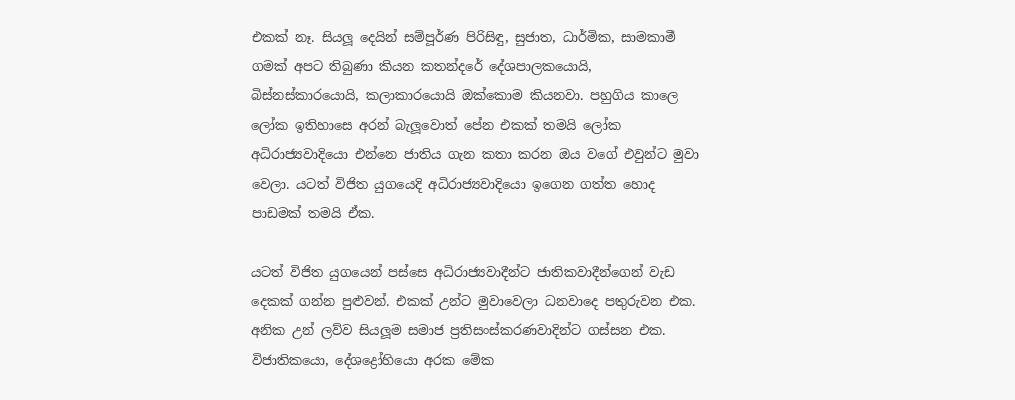එකක් නෑ. සියලූ දෙයින් සම්පූර්ණ පිරිසිඳු, සුජාත, ධාර්මික, සාමකාමී ගමක් අපට තිබුණා කියන කතන්දරේ දේශපාලකයොයි, බිස්නස්කාරයොයි, කලාකාරයොයි ඔක්කොම කියනවා. පහුගිය කාලෙ ලෝක ඉතිහාසෙ අරන් බැලූවොත් පේන එකක් තමයි ලෝක අධිරාජ්‍යවාදියො එන්නෙ ජාතිය ගැන කතා කරන ඔය වගේ එවුන්ට මුවා වෙලා. යටත් විජිත යුගයෙදි අධිරාජ්‍යවාදියො ඉගෙන ගත්ත හොද පාඩමක් තමයි ඒක.

යටත් විජිත යුගයෙන් පස්සෙ අධිරාජ්‍යවාදීන්ට ජාතිකවාදීන්ගෙන් වැඩ දෙකක් ගන්න පුළුවන්. එකක් උන්ට මුවාවෙලා ධනවාදෙ පතුරුවන එක. අනික උන් ලව්ව සියලූම සමාජ ප්‍රතිසංස්කරණවාදින්ට ගස්සන එක. විජාතිකයො, දේශද්‍රෝහියො අරක මේක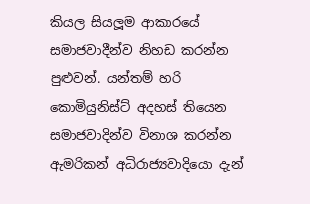කියල සියලූම ආකාරයේ සමාජවාදීන්ව නිහඩ කරන්න පුළුවන්. යන්තම් හරි කොමියුනිස්ට් අදහස් තියෙන සමාජවාදින්ව විනාශ කරන්න ඇමරිකන් අධිරාජ්‍යවාදියො දැන්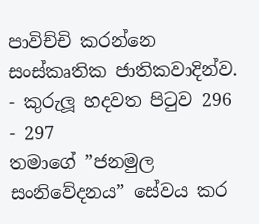පාවිච්චි කරන්නෙ සංස්කෘතික ජාතිකවාදින්ව. - කුරුලූ හදවත පිටුව 296 - 297
තමාගේ ”ජනමුල සංනිවේදනය” සේවය කර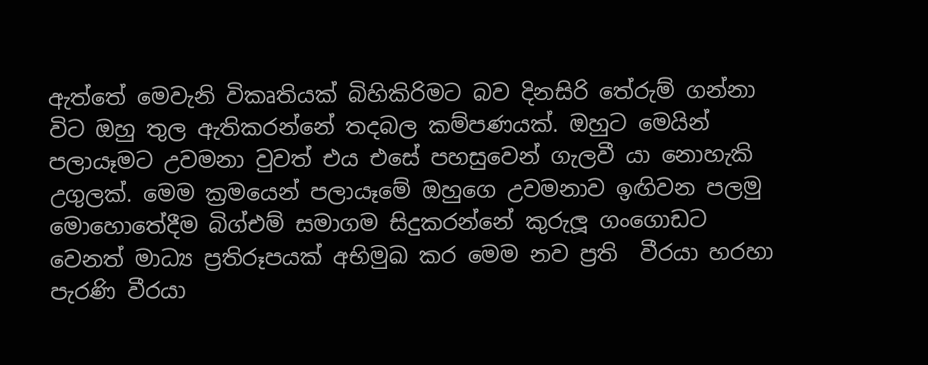ඇත්තේ මෙවැනි විකෘතියක් බිහිකිරිමට බව දිනසිරි තේරුම් ගන්නා විට ඔහු තුල ඇතිකරන්නේ තදබල කම්පණයක්. ඔහුට මෙයින් පලායෑමට උවමනා වුවත් එය එසේ පහසුවෙන් ගැලවී යා නොහැකි උගුලක්. මෙම ක්‍රමයෙන් පලායෑමේ ඔහුගෙ උවමනාව ඉඟිවන පලමු මොහොතේදීම බිග්එම් සමාගම සිදුකරන්නේ කුරුලූ ගංගොඩට වෙනත් මාධ්‍ය ප්‍රතිරූපයක් අභිමුඛ කර මෙම නව ප්‍රති  වීරයා හරහා පැරණි වීරයා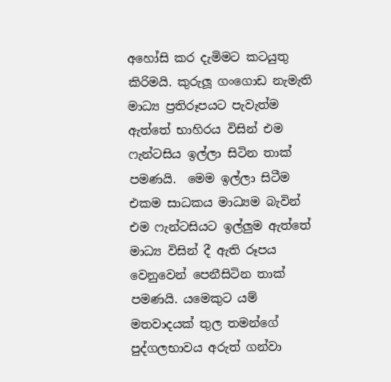අහෝසි කර දැමිමට කටයුතු කිරිමයි. කුරුලූ ගංගොඩ නැමැති මාධ්‍ය ප්‍රතිරූපයට පැවැත්ම ඇත්තේ භාහිරය විසින් එම ෆැන්ටසිය ඉල්ලා සිටින තාක් පමණයි.  මෙම ඉල්ලා සිටීම එකම සාධකය මාධ්‍යම බැවින්  එම ෆැන්ටසියට ඉල්ලුම ඇත්තේ මාධ්‍ය විසින් දී ඇති රූපය වෙනුවෙන් පෙනීසිටින තාක් පමණයි. යමෙකුට යම් මතවාදයක් තුල තමන්ගේ පුද්ගලභාවය අරුත් ගන්වා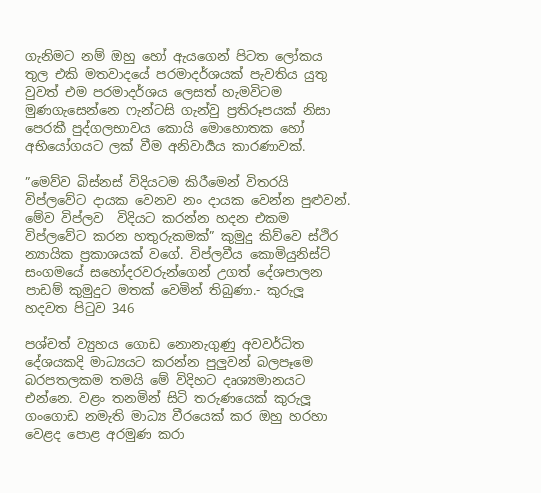ගැනිමට නම් ඔහු හෝ ඇයගෙන් පිටත ලෝකය තුල එකි මතවාදයේ පරමාදර්ශයක් පැවතිය යුතු වුවත් එම පරමාදර්ශය ලෙසත් හැමවිටම මුණගැසෙන්නෙ ෆැන්ටසි ගැන්වු ප්‍රතිරූපයක් නිසා පෙරකී පුද්ගලභාවය කොයි මොහොතක හෝ අභියෝගයට ලක් වීම අනිවාර්‍යය කාරණාවක්.

”මෙව්ව බිස්නස් විදියටම කිරීමෙන් විතරයි විප්ලවේට දායක වෙනව නං දායක වෙන්න පුළුවන්. මේව විප්ලව  විදියට කරන්න හදන එකම විප්ලවේට කරන හතුරුකමක්” කුමුදු කිව්වෙ ස්ථිර න්‍යායික ප්‍රකාශයක් වගේ. විප්ලවීය කොමියුනිස්ට් සංගමයේ සහෝදරවරුන්ගෙන් උගත් දේශපාලන පාඩම් කුමුදුට මතක් වෙමින් තිබුණා.- කුරුලූ හදවත පිටුව 346

පශ්චත් ව්‍යුහය ගොඩ නොනැගුණු අවවර්ධිත දේශයකදි මාධ්‍යයට කරන්න පුලුවන් බලපෑමෙ බරපතලකම තමයි මේ විදිහට දෘශ්‍යමානයට එන්නෙ. වළං තනමින් සිටි තරුණයෙක් කුරුලූ ගංගොඩ නමැති මාධ්‍ය වීරයෙක් කර ඔහු හරහා වෙළද පොළ අරමුණ කරා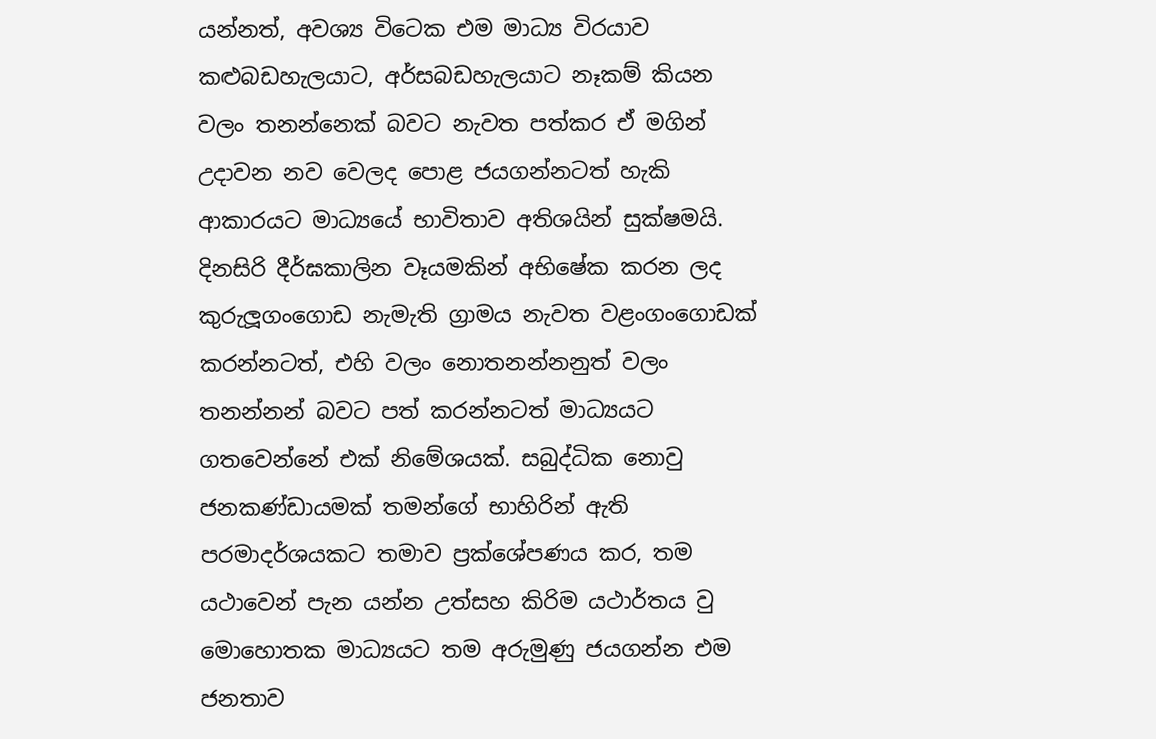යන්නත්, අවශ්‍ය විටෙක එම මාධ්‍ය විරයාව කළුබඩහැලයාට, අර්සබඩහැලයාට නෑකම් කියන වලං තනන්නෙක් බවට නැවත පත්කර ඒ මගින් උදාවන නව වෙලද පොළ ජයගන්නටත් හැකි ආකාරයට මාධ්‍යයේ භාවිතාව අතිශයින් සුක්ෂමයි. දිනසිරි දීර්ඝකාලින වෑයමකින් අභිෂේක කරන ලද කුරුලූගංගොඩ නැමැති ග්‍රාමය නැවත වළංගංගොඩක් කරන්නටත්, එහි වලං නොතනන්නනුත් වලං තනන්නන් බවට පත් කරන්නටත් මාධ්‍යයට ගතවෙන්නේ එක් නිමේශයක්. සබුද්ධික නොවු ජනකණ්ඩායමක් තමන්ගේ භාහිරින් ඇති පරමාදර්ශයකට තමාව ප්‍රක්ශේපණය කර, තම යථාවෙන් පැන යන්න උත්සහ කිරිම යථාර්තය වු මොහොතක මාධ්‍යයට තම අරුමුණු ජයගන්න එම ජනතාව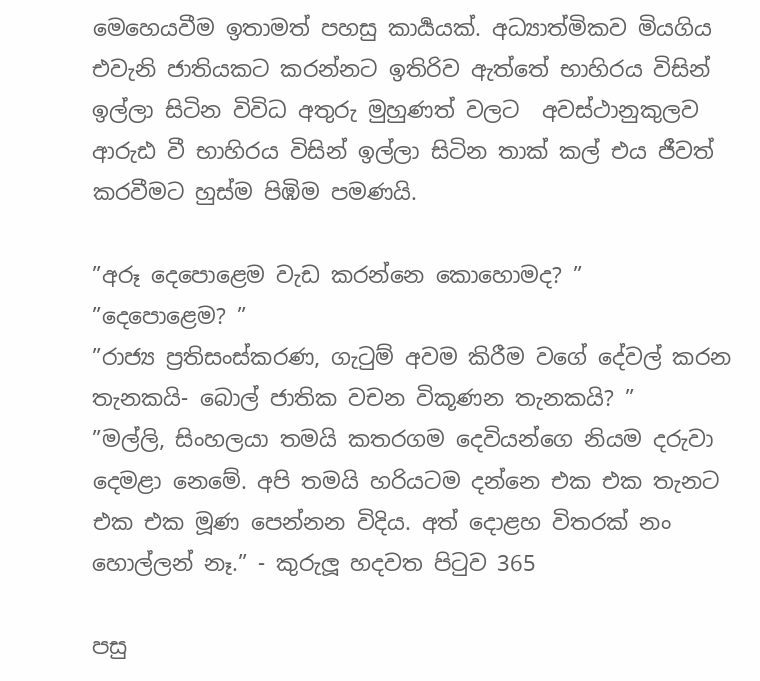මෙහෙයවීම ඉතාමත් පහසු කාර්‍යයක්. අධ්‍යාත්මිකව මියගිය එවැනි ජාතියකට කරන්නට ඉතිරිව ඇත්තේ භාහිරය විසින් ඉල්ලා සිටින විවිධ අතුරු මුහුණත් වලට  අවස්ථානුකුලව ආරුඪ වී භාහිරය විසින් ඉල්ලා සිටින තාක් කල් එය ජීවත් කරවීමට හුස්ම පිඹිම පමණයි.

”අරූ දෙපොළෙම වැඩ කරන්නෙ කොහොමද? ”
”දෙපොළෙම? ”
”රාජ්‍ය ප්‍රතිසංස්කරණ, ගැටුම් අවම කිරීම වගේ දේවල් කරන තැනකයි- බොල් ජාතික වචන විකූණන තැනකයි? ”
”මල්ලි, සිංහලයා තමයි කතරගම දෙවියන්ගෙ නියම දරුවා දෙමළා නෙමේ. අපි තමයි හරියටම දන්නෙ එක එක තැනට එක එක මූණ පෙන්නන විදිය. අත් දොළහ විතරක් නං හොල්ලන් නෑ.” - කුරුලූ හදවත පිටුව 365

පසු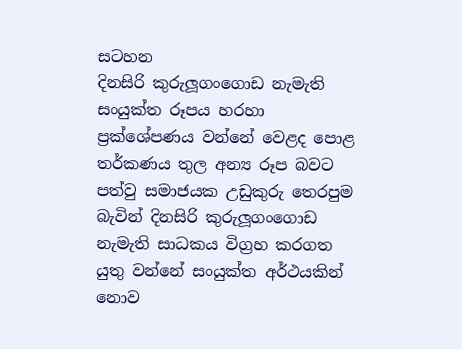සටහන
දිනසිරි කුරුලූගංගොඩ නැමැති සංයුක්ත රූපය හරහා ප්‍රක්ශේපණය වන්නේ වෙළද පොළ තර්කණය තුල අන්‍ය රූප බවට පත්වු සමාජයක උඩුකුරු තෙරපුම බැවින් දිනසිරි කුරුලූගංගොඩ නැමැති සාධකය විග්‍රහ කරගත යුතු වන්නේ සංයුක්ත අර්ථයකින් නොව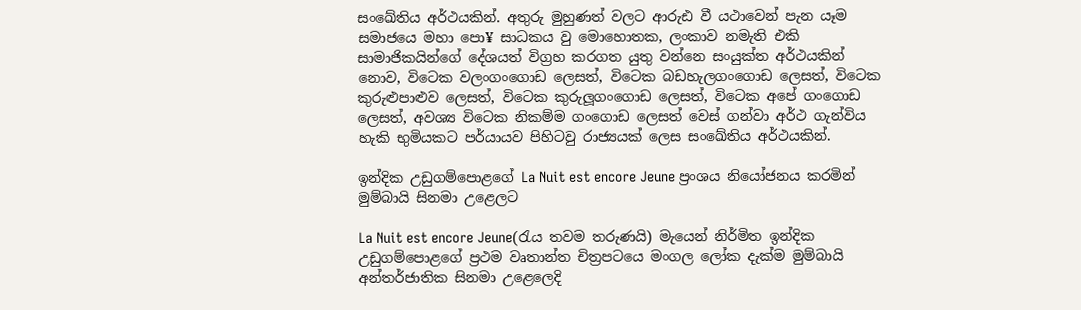සංඛේතිය අර්ථයකින්. අතුරු මුහුණත් වලට ආරුඪ වී යථාවෙන් පැන යෑම සමාජයෙ මහා පො¥ සාධකය වු මොහොතක, ලංකාව නමැති එකි සාමාජිකයින්ගේ දේශයත් විග්‍රහ කරගත යුතු වන්නෙ සංයුක්ත අර්ථයකින් නොව, විටෙක වලංගංගොඩ ලෙසත්, විටෙක බඩහැලගංගොඩ ලෙසත්, විටෙක කුරුළුපාළුව ලෙසත්, විටෙක කුරුලූගංගොඩ ලෙසත්, විටෙක අපේ ගංගොඩ ලෙසත්, අවශ්‍ය විටෙක නිකම්ම ගංගොඩ ලෙසත් වෙස් ගන්වා අර්ථ ගැන්විය හැකි භුමියකට පර්යායව පිහිටවු රාජ්‍යයක් ලෙස සංඛේතිය අර්ථයකින්.

ඉන්දික උඩුගම්පොළගේ La Nuit est encore Jeune ප්‍රංශය නියෝජනය කරමින් මුම්බායි සිනමා උළෙලට

La Nuit est encore Jeune(රැය තවම තරුණයි) මැයෙන් නිර්මිත ඉන්දික උඩුගම්පොළගේ ප්‍රථම වෘතාන්ත චිත්‍රපටයෙ මංගල ලෝක දැක්ම මුම්බායි අන්තර්ජාතික සිනමා උළෙලෙදි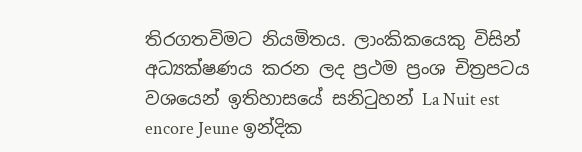තිරගතවිමට නියමිතය. ලාංකිකයෙකු විසින් අධ්‍යක්ෂණය කරන ලද ප්‍රථම ප්‍රංශ චිත්‍රපටය වශයෙන් ඉතිහාසයේ සනිටුහන් La Nuit est encore Jeune ඉන්දික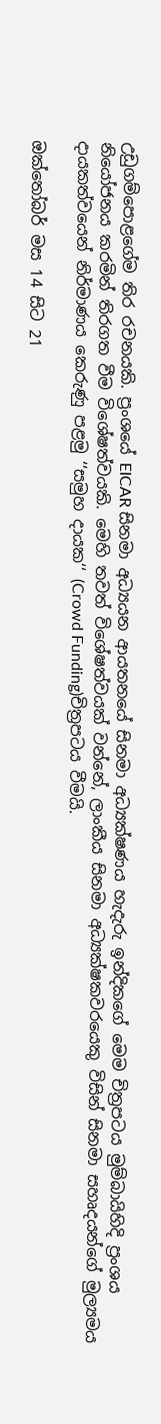උඩුගම්පොළගේම තිර රචනයකි. ප්‍රංශයේ EICAR සිනමා අධ්‍යයන ආයතනයේ සිනමා අධ්‍යක්ෂණය හැදැරු ඉන්දිකගේ මෙම චිත්‍රපටය මුම්බායිහිදි ප්‍රංශය නියෝජනය කරමින් තිරගත වීම විශේෂත්වයකි. මෙහි තවත් විශේෂත්වයක් වන්නේ, ලාංකීය සිනමා අධ්‍යක්ෂකවරයෙකු විසින් සිනමා සහෘදයන්ගේ මුල්‍යමය දායකත්වයෙන් නිර්මාණය කෙරුණු පළමු ‘‘සමුහ දායක‘‘ (Crowd Funding)චිත්‍රපටය වීමයි.

ඔක්තෝබර් මස 14 සිට 21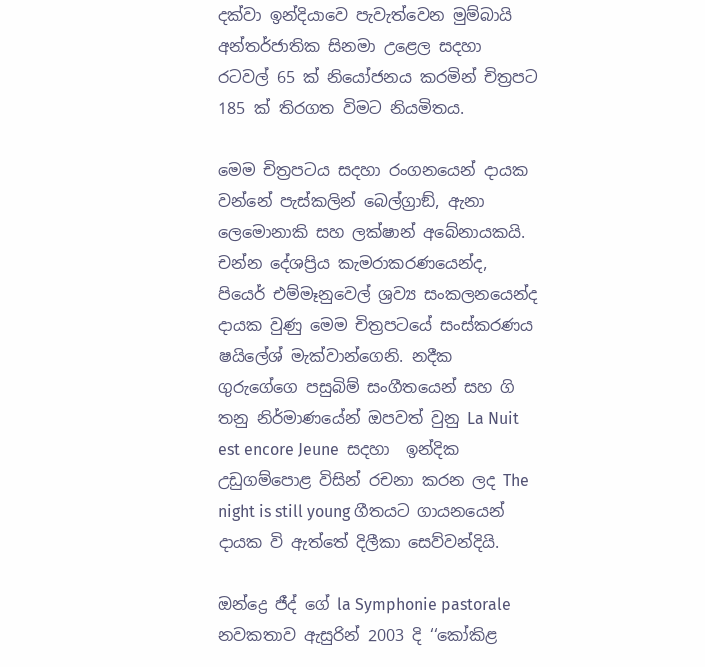දක්වා ඉන්දියාවෙ පැවැත්වෙන මුම්බායි අන්තර්ජාතික සිනමා උළෙල සදහා රටවල් 65 ක් නියෝජනය කරමින් චිත්‍රපට 185 ක් තිරගත විමට නියමිතය.

මෙම චිත්‍රපටය සදහා රංගනයෙන් දායක වන්නේ පැස්කලින් බෙල්ග්‍රාඞ්, ඇනා ලෙමොනාකි සහ ලක්ෂාන් අබේනායකයි. චන්න දේශප්‍රිය කැමරාකරණයෙන්ද, පියෙර් එම්මෑනුවෙල් ශ්‍රව්‍ය සංකලනයෙන්ද දායක වුණු මෙම චිත්‍රපටයේ සංස්කරණය ෂයිලේශ් මැක්වාන්ගෙනි. නදීක ගුරුගේගෙ පසුබිම් සංගීතයෙන් සහ ගි තනු නිර්මාණයේන් ඔපවත් වුනු La Nuit est encore Jeune  සදහා  ඉන්දික උඩුගම්පොළ විසින් රචනා කරන ලද The night is still young ගීතයට ගායනයෙන් දායක වි ඇත්තේ දිලීකා සෙව්වන්දියි.

ඔන්ද්‍රෙ ජීද් ගේ la Symphonie pastorale නවකතාව ඇසුරින් 2003 දි ‘‘කෝකිළ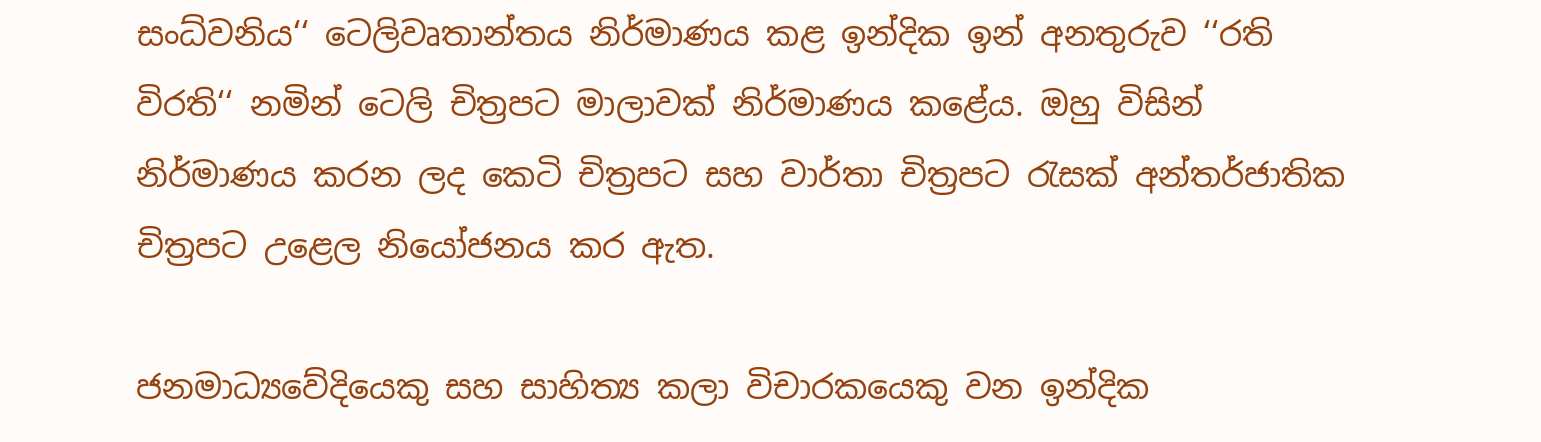සංධ්වනිය‘‘ ටෙලිවෘතාන්තය නිර්මාණය කළ ඉන්දික ඉන් අනතුරුව ‘‘රති විරති‘‘ නමින් ටෙලි චිත්‍රපට මාලාවක් නිර්මාණය කළේය. ඔහු විසින් නිර්මාණය කරන ලද කෙටි චිත්‍රපට සහ වාර්තා චිත්‍රපට රැසක් අන්තර්ජාතික චිත්‍රපට උළෙල නියෝජනය කර ඇත.

ජනමාධ්‍යවේදියෙකු සහ සාහිත්‍ය කලා විචාරකයෙකු වන ඉන්දික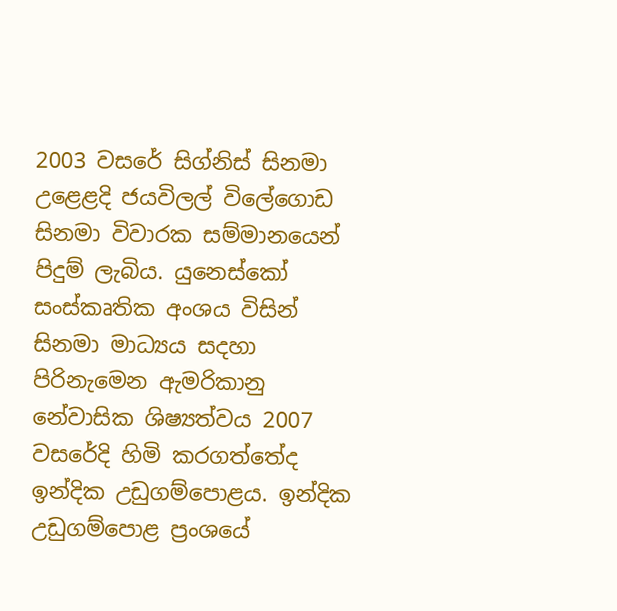2003 වසරේ සිග්නිස් සිනමා උළෙළදි ජයවිලල් විලේගොඩ සිනමා විවාරක සම්මානයෙන් පිදුම් ලැබිය. යුනෙස්කෝ සංස්කෘතික අංශය විසින් සිනමා මාධ්‍යය සදහා පිරිනැමෙන ඇමරිකානු නේවාසික ශිෂ්‍යත්වය 2007 වසරේදි හිමි කරගත්තේද ඉන්දික උඩුගම්පොළය. ඉන්දික උඩුගම්පොළ ප්‍රංශයේ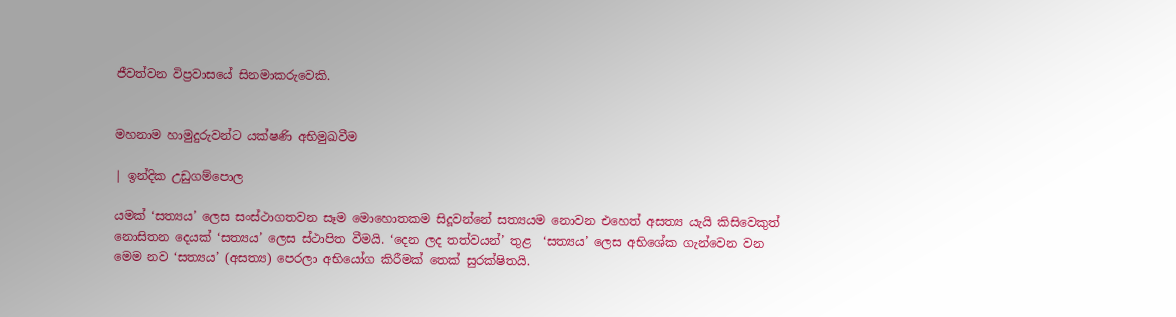ජීවත්වන විප්‍රවාසයේ සිනමාකරුවෙකි.


මහනාම හාමුදුරුවන්ට යක්ෂණි අභිමුඛවීම

| ඉන්දික උඩුගම්පොල

යමක් ‘සත්‍යය’ ලෙස සංස්ථාගතවන සෑම මොහොතකම සිදූවන්නේ සත්‍යයම නොවන එහෙත් අසත්‍ය යැයි කිසිවෙකුත් නොසිතන දෙයක් ‘සත්‍යය’ ලෙස ස්ථාපිත වීමයි. ‘දෙන ලද තත්වයන්’ තුළ  ‘සත්‍යය’ ලෙස අභිශේක ගැන්වෙන වන මෙම නව ‘සත්‍යය’ (අසත්‍ය) පෙරලා අභියෝග කිරීමක් තෙක් සුරක්ෂිතයි.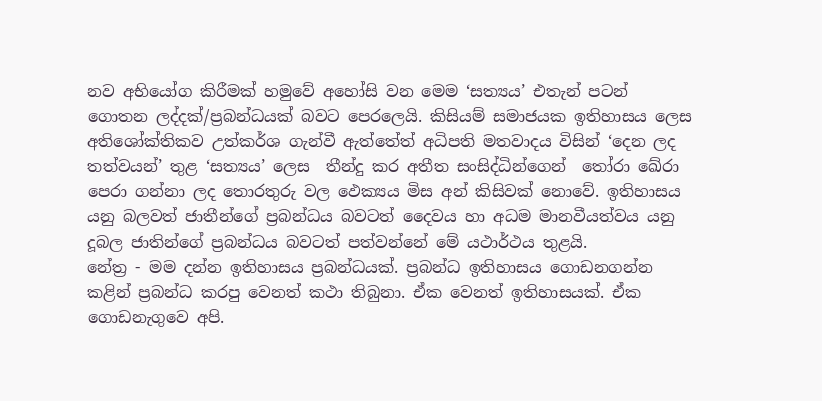නව අභියෝග කිරීමක් හමුවේ අහෝසි වන මෙම ‘සත්‍යය’ එතැන් පටන් ගොතන ලද්දක්/ප්‍රබන්ධයක් බවට පෙරලෙයි. කිසියම් සමාජයක ඉතිහාසය ලෙස අතිශෝක්තිකව උත්කර්ශ ගැන්වී ඇත්තේත් අධිපති මතවාදය විසින් ‘දෙන ලද තත්වයන්’ තුළ ‘සත්‍යය’ ලෙස  තීන්දු කර අතීත සංසිද්ධින්ගෙන්  තෝරා ඛේරා පෙරා ගන්නා ලද තොරතුරු වල ඵෙක්‍යය මිස අන් කිසිවක් නොවේ. ඉතිහාසය යනු බලවත් ජාතීන්ගේ ප්‍රබන්ධය බවටත් දෛවය හා අධම මානවීයත්වය යනු දූබල ජාතින්ගේ ප්‍රබන්ධය බවටත් පත්වන්නේ මේ යථාර්ථය තුළයි.
නේත්‍ර - මම දන්න ඉතිහාසය ප්‍රබන්ධයක්. ප්‍රබන්ධ ඉතිහාසය ගොඩනගන්න කළින් ප්‍රබන්ධ කරපු වෙනත් කථා තිබුනා. ඒක වෙනත් ඉතිහාසයක්. ඒක ගොඩනැගුවෙ අපි.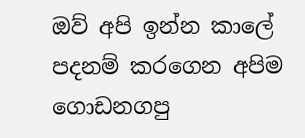ඔව් අපි ඉන්න කාලේ පදනම් කරගෙන අපිම ගොඩනගපු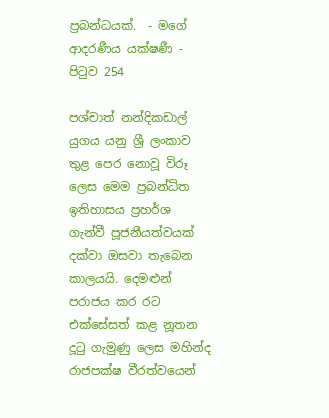ප්‍රබන්ධයක්.  - මගේ ආදරණීය යක්ෂණී - පිටුව 254

පශ්චාත් නන්දිකඩාල් යුගය යනු ශ්‍රී ලංකාව තුළ පෙර නොවූ විරූ ලෙස මෙම ප්‍රබන්ධිත ඉතිහාසය ප්‍රහර්ශ ගැන්වී පූජනීයත්වයක් දක්වා ඔසවා තැබෙන කාලයයි. දෙමළුන් පරාජය කර රට එක්සේසත් කළ නූතන දූටු ගැමුණු ලෙස මහින්ද රාජපක්ෂ වීරත්වයෙන්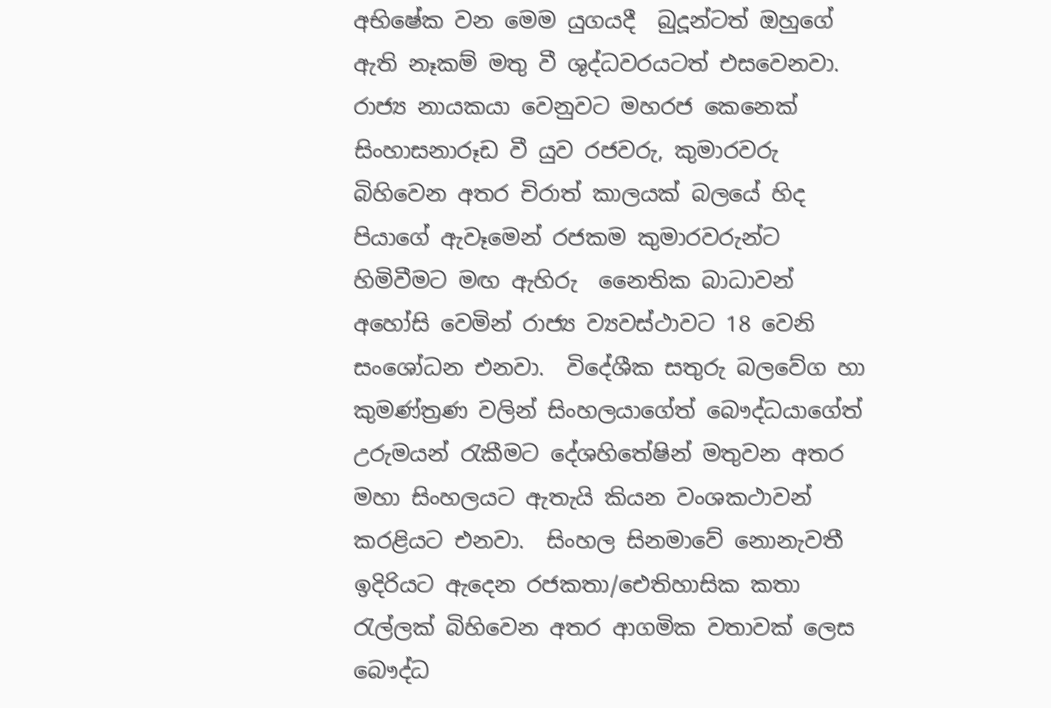අභිෂේක වන මෙම යුගයදී  බුදූන්ටත් ඔහුගේ ඇති නෑකම් මතු වී ශුද්ධවරයටත් එසවෙනවා. රාජ්‍ය නායකයා වෙනුවට මහරජ කෙනෙක් සිංහාසනාරූඩ වී යුව රජවරු, කුමාරවරු බිහිවෙන අතර චිරාත් කාලයක් බලයේ හිද පියාගේ ඇවෑමෙන් රජකම කුමාරවරුන්ට හිමිවීමට මඟ ඇහිරු  නෛතික බාධාවන් අහෝසි වෙමින් රාජ්‍ය ව්‍යවස්ථාවට 18 වෙනි සංශෝධන එනවා.  විදේශීක සතුරු බලවේග හා කුමණ්ත්‍රණ වලින් සිංහලයාගේත් බෞද්ධයාගේත් උරුමයන් රැකීමට දේශහිතේෂින් මතුවන අතර මහා සිංහලයට ඇතැයි කියන වංශකථාවන් කරළියට එනවා.  සිංහල සිනමාවේ නොනැවතී ඉදිරියට ඇදෙන රජකතා/ඓතිහාසික කතා රැල්ලක් බිහිවෙන අතර ආගමික වතාවක් ලෙස බෞද්ධ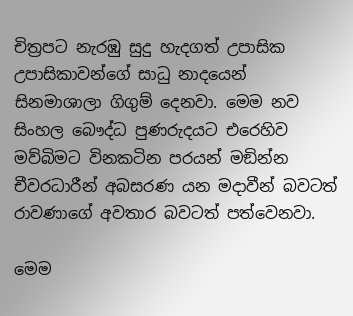චිත්‍රපට නැරඹු සුදු හැදගත් උපාසික උපාසිකාවන්ගේ සාධු නාදයෙන්  සිනමාශාලා ගිගුම් දෙනවා. මෙම නව සිංහල බෞද්ධ පුණරුදයට එරෙහිව මව්බිමට විනකටින පරයන් මඞින්න චීවරධාරීන් අබසරණ යන මදාවීන් බවටත් රාවණාගේ අවතාර බවටත් පත්වෙනවා.

මෙම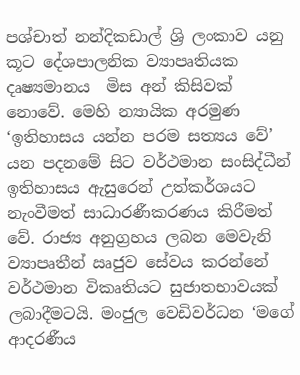පශ්චාත් නන්දිකඩාල් ශ්‍රි ලංකාව යනු කූට දේශපාලනික ව්‍යාපෘතියක දෘෂ්‍යමානය  මිස අන් කිසිවක් නොවේ. මෙහි න්‍යායික අරමුණ ‘ඉතිහාසය යන්න පරම සත්‍යය වේ’ යන පදනමේ සිට වර්ථමාන සංසිද්ධීන් ඉතිහාසය ඇසුරෙන් උත්කර්ශයට නැංවීමත් සාධාරණීකරණය කිරීමත් වේ. රාජ්‍ය අනුග්‍රහය ලබන මෙවැනි ව්‍යාපෘතීන් ඍජුව සේවය කරන්නේ වර්ථමාන විකෘතියට සුජාතභාවයක් ලබාදීමටයි. මංජුල වෙඩිවර්ධන ‘මගේ ආදරණීය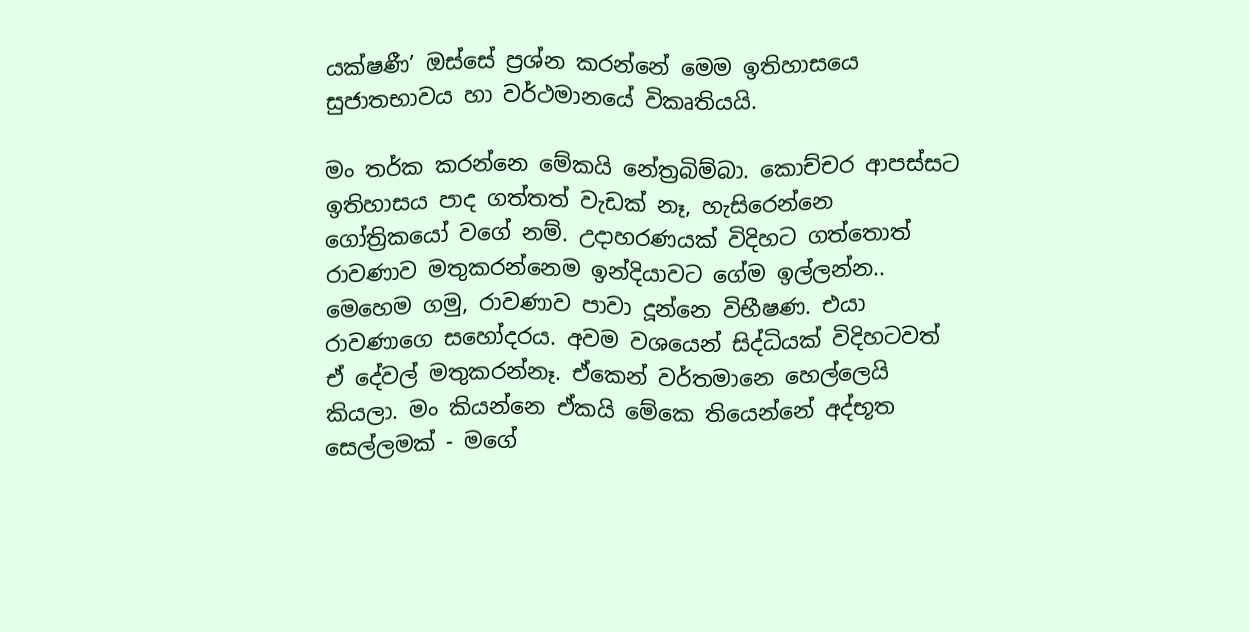යක්ෂණී’ ඔස්සේ ප්‍රශ්න කරන්නේ මෙම ඉතිහාසයෙ සුජාතභාවය හා වර්ථමානයේ විකෘතියයි.

මං තර්ක කරන්නෙ මේකයි නේත්‍රබිම්බා. කොච්චර ආපස්සට ඉතිහාසය පාද ගත්තත් වැඩක් නෑ, හැසිරෙන්නෙ ගෝත්‍රිකයෝ වගේ නම්. උදාහරණයක් විදිහට ගත්තොත් රාවණාව මතුකරන්නෙම ඉන්දියාවට ගේම ඉල්ලන්න.. මෙහෙම ගමු, රාවණාව පාවා දූන්නෙ විභීෂණ. එයා රාවණාගෙ සහෝදරය. අවම වශයෙන් සිද්ධියක් විදිහටවත් ඒ දේවල් මතුකරන්නෑ. ඒකෙන් වර්තමානෙ හෙල්ලෙයි කියලා. මං කියන්නෙ ඒකයි මේකෙ තියෙන්නේ අද්භූත සෙල්ලමක් - මගේ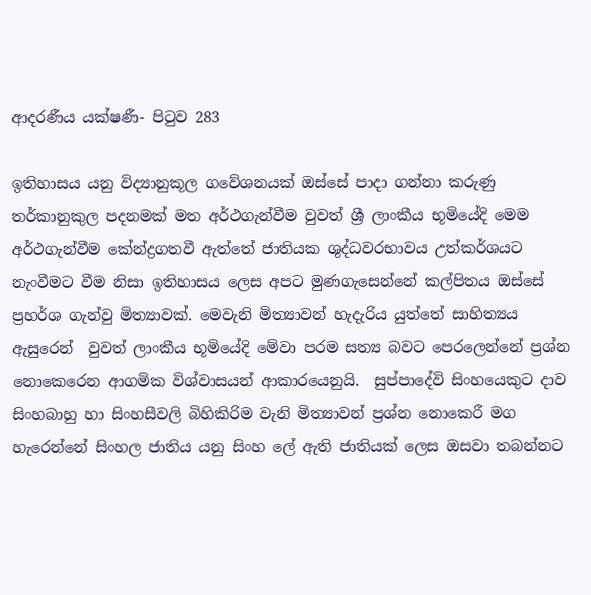ආදරණීය යක්ෂණී- පිටුව 283

ඉතිහාසය යනු විද්‍යානුකූල ගවේශනයක් ඔස්සේ පාදා ගන්නා කරුණු තර්කානුකුල පදනමක් මත අර්ථගැන්වීම වුවත් ශ්‍රී ලාංකීය භූමියේදි මෙම අර්ථගැන්වීම කේන්ද්‍රගතවී ඇත්තේ ජාතියක ශුද්ධවරභාවය උත්කර්ශයට නැංවීමට වීම නිසා ඉතිහාසය ලෙස අපට මුණගැසෙන්නේ කල්පිතය ඔස්සේ ප්‍රහර්ශ ගැන්වු මිත්‍යාවක්. මෙවැනි මිත්‍යාවන් හැදැරිය යුත්තේ සාහිත්‍යය ඇසුරෙන්  වුවත් ලාංකීය භූමියේදි මේවා පරම සත්‍ය බවට පෙරලෙන්නේ ප්‍රශ්න නොකෙරෙන ආගමික විශ්වාසයන් ආකාරයෙනුයි.  සුප්පාදේවි සිංහයෙකුට දාව සිංහබාහු හා සිංහසීවලි බිහිකිරිම වැනි මිත්‍යාවන් ප්‍රශ්න නොකෙරී මග හැරෙන්නේ සිංහල ජාතිය යනු සිංහ ලේ ඇති ජාතියක් ලෙස ඔසවා තබන්නට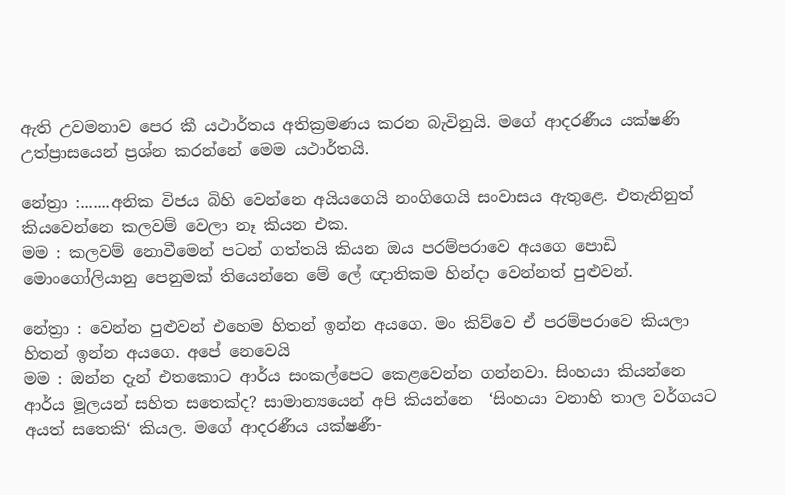ඇති උවමනාව පෙර කී යථාර්තය අතික්‍රමණය කරන බැවිනුයි. මගේ ආදරණීය යක්ෂණි උත්ප්‍රාසයෙන් ප්‍රශ්න කරන්නේ මෙම යථාර්තයි.

නේත්‍රා :.......අනික විජය බිහි වෙන්නෙ අයියගෙයි නංගිගෙයි සංවාසය ඇතුළෙ. එතැනිනුත් කියවෙන්නෙ කලවම් වෙලා නෑ කියන එක.
මම : කලවම් නොවීමෙන් පටන් ගත්තයි කියන ඔය පරම්පරාවෙ අයගෙ පොඩි මොංගෝලියානු පෙනුමක් තියෙන්නෙ මේ ලේ ඥාතිකම හින්දා වෙන්නත් පුළුවන්.

නේත්‍රා : වෙන්න පුළුවන් එහෙම හිතන් ඉන්න අයගෙ. මං කිව්වෙ ඒ පරම්පරාවෙ කියලා හිතන් ඉන්න අයගෙ. අපේ නෙවෙයි
මම : ඔන්න දැන් එතකොට ආර්ය සංකල්පෙට කෙළවෙන්න ගන්නවා. සිංහයා කියන්නෙ ආර්ය මූලයන් සහිත සතෙක්ද? සාමාන්‍යයෙන් අපි කියන්නෙ  ‘සිංහයා වනාහි තාල වර්ගයට අයත් සතෙකි‘ කියල. මගේ ආදරණීය යක්ෂණී-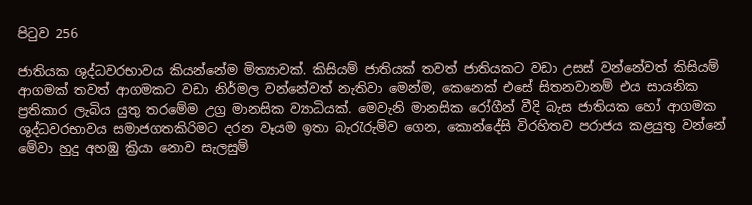පිටුව 256

ජාතියක ශුද්ධවරභාවය කියන්නේම මිත්‍යාවක්. කිසියම් ජාතියක් තවත් ජාතියකට වඩා උසස් වන්නේවත් කිසියම් ආගමක් තවත් ආගමකට වඩා නිර්මල වන්නේවත් නැතිවා මෙන්ම, කෙනෙක් එසේ සිතනවානම් එය සායනික ප්‍රතිකාර ලැබිය යුතු තරමේම උග්‍ර මානසික ව්‍යාධියක්. මෙවැනි මානසික රෝගීන් වීදි බැස ජාතියක හෝ ආගමක ශුද්ධවරභාවය සමාජගතකිරිමට දරන වෑයම ඉතා බැරැරුම්ව ගෙන, කොන්දේසි විරහිතව පරාජය කළයුතු වන්නේ මේවා හුදු අහඹු ක්‍රියා නොව සැලසුම්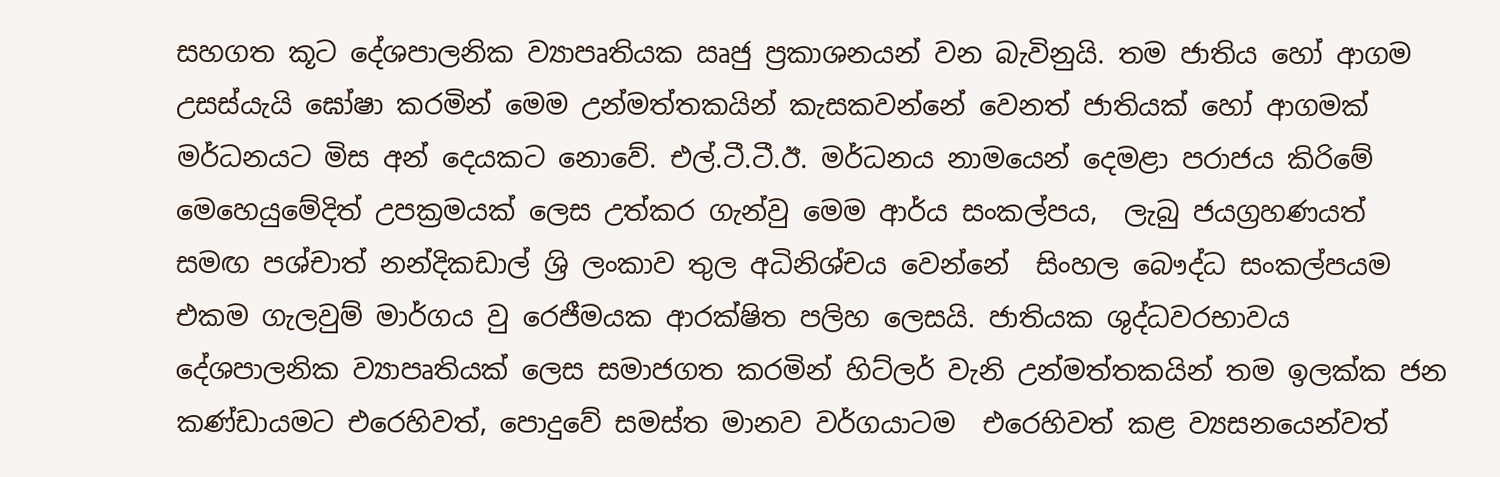සහගත කූට දේශපාලනික ව්‍යාපෘතියක ඍජු ප්‍රකාශනයන් වන බැවිනුයි. තම ජාතිය හෝ ආගම උසස්යැයි ඝෝෂා කරමින් මෙම උන්මත්තකයින් කැසකවන්නේ වෙනත් ජාතියක් හෝ ආගමක් මර්ධනයට මිස අන් දෙයකට නොවේ. එල්.ටී.ටී.ඊ. මර්ධනය නාමයෙන් දෙමළා පරාජය කිරිමේ මෙහෙයුමේදිත් උපක්‍රමයක් ලෙස උත්කර ගැන්වු මෙම ආර්ය සංකල්පය,  ලැබු ජයග්‍රහණයත් සමඟ පශ්චාත් නන්දිකඩාල් ශ්‍රි ලංකාව තුල අධිනිශ්චය වෙන්නේ  සිංහල බෞද්ධ සංකල්පයම එකම ගැලවුම් මාර්ගය වු රෙජීමයක ආරක්ෂිත පලිහ ලෙසයි. ජාතියක ශුද්ධවරභාවය දේශපාලනික ව්‍යාපෘතියක් ලෙස සමාජගත කරමින් හිට්ලර් වැනි උන්මත්තකයින් තම ඉලක්ක ජන කණ්ඩායමට එරෙහිවත්, පොදුවේ සමස්ත මානව වර්ගයාටම  එරෙහිවත් කළ ව්‍යසනයෙන්වත්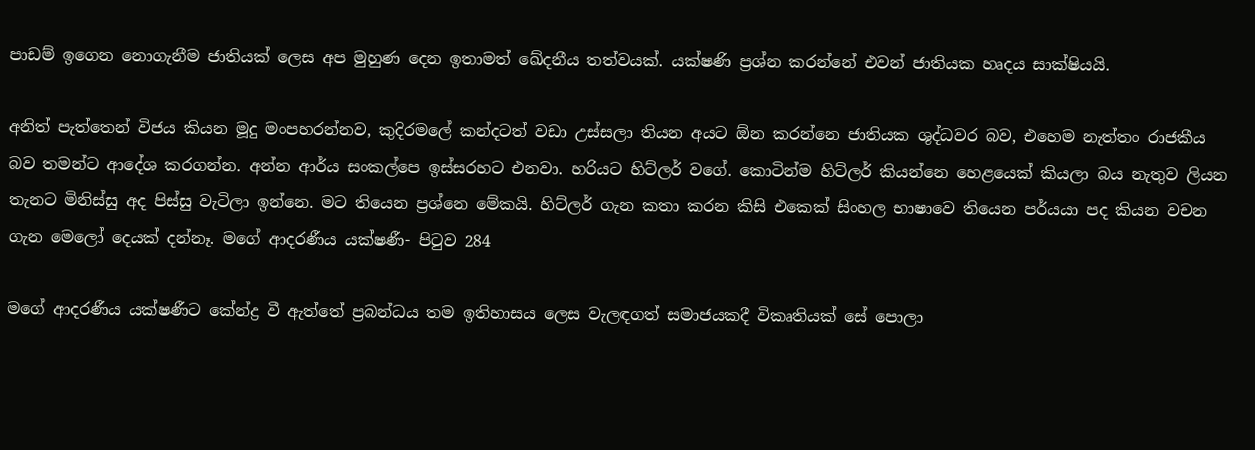පාඩම් ඉගෙන නොගැනීම ජාතියක් ලෙස අප මුහුණ දෙන ඉතාමත් ඛේදනීය තත්වයක්. යක්ෂණි ප්‍රශ්න කරන්නේ එවන් ජාතියක හෘදය සාක්ෂියයි.

අනිත් පැත්තෙන් විජය කියන මූදු මංපහරන්නව, කුදිරමලේ කන්දටත් වඩා උස්සලා තියන අයට ඕන කරන්නෙ ජාතියක ශුද්ධවර බව, එහෙම නැත්තං රාජකීය බව තමන්ට ආදේශ කරගන්න. අන්න ආර්ය සංකල්පෙ ඉස්සරහට එනවා. හරියට හිට්ලර් වගේ. කොටින්ම හිට්ලර් කියන්නෙ හෙළයෙක් කියලා බය නැතුව ලියන තැනට මිනිස්සු අද පිස්සු වැටිලා ඉන්නෙ. මට තියෙන ප්‍රශ්නෙ මේකයි. හිට්ලර් ගැන කතා කරන කිසි එකෙක් සිංහල භාෂාවෙ තියෙන පර්යයා පද කියන වචන ගැන මෙලෝ දෙයක් දන්නෑ. මගේ ආදරණීය යක්ෂණී- පිටුව 284

මගේ ආදරණීය යක්ෂණීට කේන්ද්‍ර වී ඇත්තේ ප්‍රබන්ධය තම ඉතිහාසය ලෙස වැලඳගත් සමාජයකදී විකෘතියක් සේ පොලා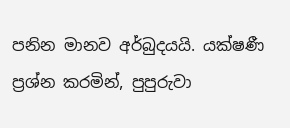පනින මානව අර්බුදයයි. යක්ෂණී ප්‍රශ්න කරමින්, පුපුරුවා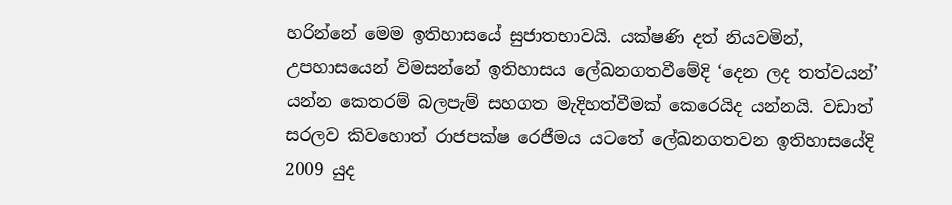හරින්නේ මෙම ඉතිහාසයේ සුජාතභාවයි. යක්ෂණි දත් නියවමින්, උපහාසයෙන් විමසන්නේ ඉතිහාසය ලේඛනගතවීමේදි ‘දෙන ලද තත්වයන්’ යන්න කෙතරම් බලපැම් සහගත මැදිහත්වීමක් කෙරෙයිද යන්නයි. වඩාත් සරලව කිවහොත් රාජපක්ෂ රෙජීමය යටතේ ලේඛනගතවන ඉතිහාසයේදි 2009 යුද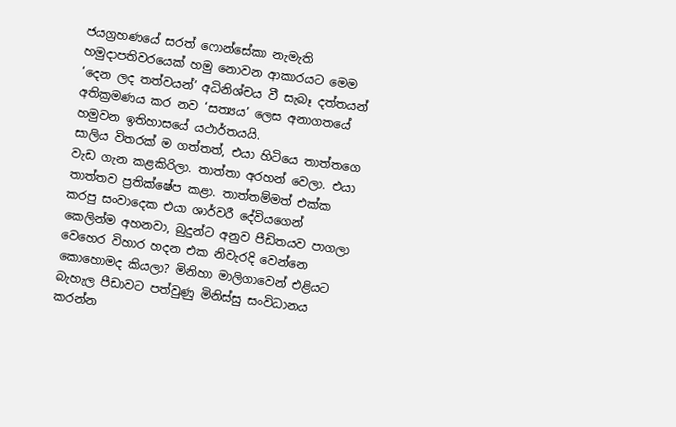ජයග්‍රහණයේ සරත් ෆොන්සේකා නැමැති හමුදාපතිවරයෙක් හමු නොවන ආකාරයට මෙම ‘දෙන ලද තත්වයන්’ අධිනිශ්චය වී සැබෑ දත්තයන් අතික්‍රමණය කර නව ‘සත්‍යය’ ලෙස අනාගතයේ හමුවන ඉතිහාසයේ යථාර්තයයි.
සාලිය විතරක් ම ගත්තත්, එයා හිටියෙ තාත්තගෙ වැඩ ගැන කළකිරිලා. තාත්තා අරහන් වෙලා. එයා තාත්තව ප්‍රතික්ෂේප කළා. තාත්තම්මත් එක්ක කරපු සංවාදෙක එයා ශාර්වරී දේවියගෙන් කෙලින්ම අහනවා, බුදුන්ට අනුව පීඩිතයව පාගලා වෙහෙර විහාර හදන එක නිවැරදි වෙන්නෙ කොහොමද කියලා? මිනිහා මාලිගාවෙන් එළියට බැහැල පීඩාවට පත්වුණු මිනිස්සු සංවිධානය කරන්න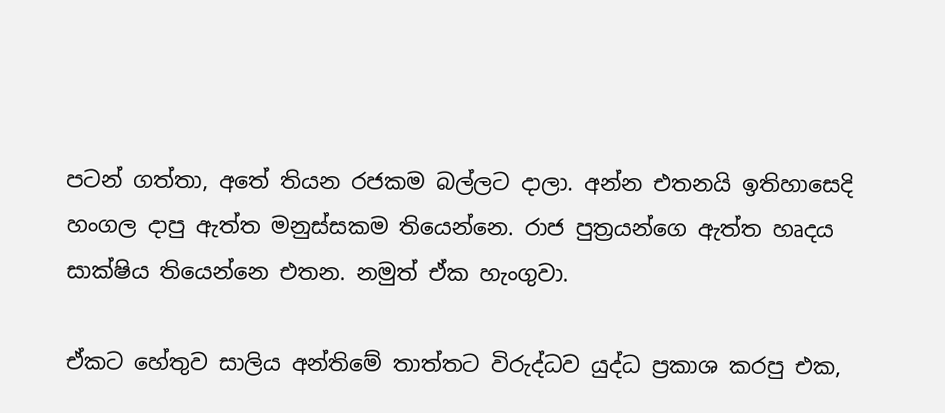පටන් ගත්තා, අතේ තියන රජකම බල්ලට දාලා. අන්න එතනයි ඉතිහාසෙදි හංගල දාපු ඇත්ත මනුස්සකම තියෙන්නෙ. රාජ පුත්‍රයන්ගෙ ඇත්ත හෘදය සාක්ෂිය තියෙන්නෙ එතන. නමුත් ඒක හැංගුවා.

ඒකට හේතුව සාලිය අන්තිමේ තාත්තට විරුද්ධව යුද්ධ ප්‍රකාශ කරපු එක,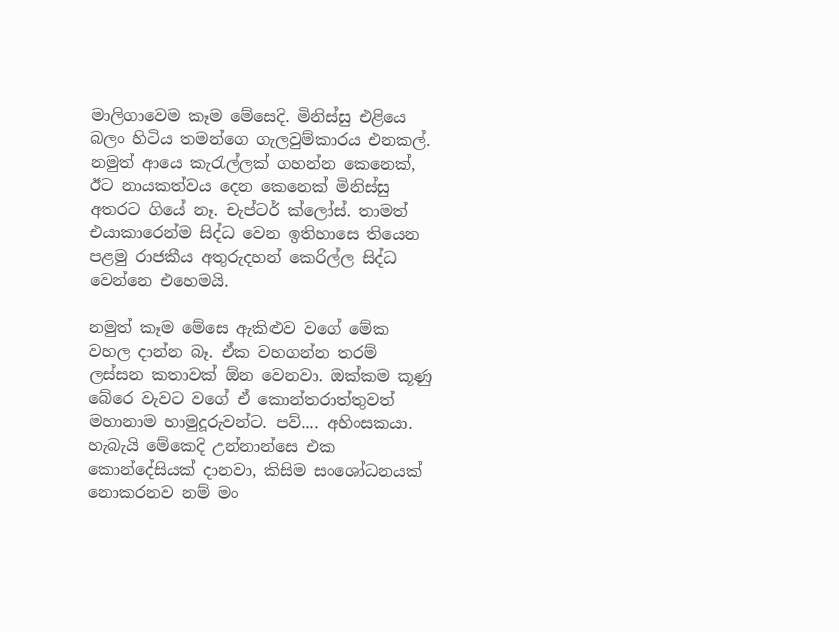මාලිගාවෙම කෑම මේසෙදි. මිනිස්සු එළියෙ බලං හිටිය තමන්ගෙ ගැලවුම්කාරය එනකල්. නමුත් ආයෙ කැරැල්ලක් ගහන්න කෙනෙක්, ඊට නායකත්වය දෙන කෙනෙක් මිනිස්සු අතරට ගියේ නෑ. චැප්ටර් ක්ලෝස්. තාමත් එයාකාරෙන්ම සිද්ධ වෙන ඉතිහාසෙ තියෙන පළමු රාජකීය අතුරුදහන් කෙරිල්ල සිද්ධ වෙන්නෙ එහෙමයි.

නමුත් කෑම මේසෙ ඇකිළුව වගේ මේක වහල දාන්න බෑ. ඒක වහගන්න තරම් ලස්සන කතාවක් ඕන වෙනවා. ඔක්කම කූණු බේරෙ වැවට වගේ ඒ කොන්තරාත්තුවත් මහානාම හාමුදූරුවන්ට. පව්.... අහිංසකයා. හැබැයි මේකෙදි උන්නාන්සෙ එක කොන්දේසියක් දානවා, කිසිම සංශෝධනයක් නොකරනව නම් මං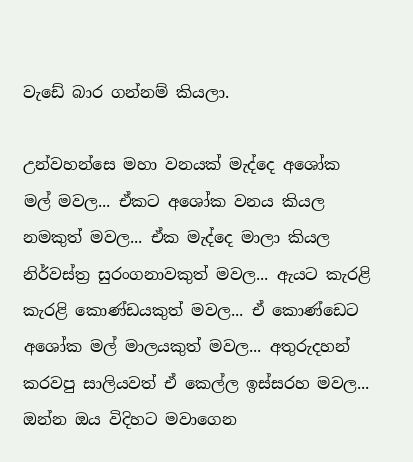වැඩේ බාර ගන්නම් කියලා.

උන්වහන්සෙ මහා වනයක් මැද්දෙ අශෝක මල් මවල... ඒකට අශෝක වනය කියල නමකුත් මවල... ඒක මැද්දෙ මාලා කියල නිර්වස්ත්‍ර සුරංගනාවකුත් මවල... ඇයට කැරළි කැරළි කොණ්ඩයකුත් මවල... ඒ කොණ්ඩෙට අශෝක මල් මාලයකුත් මවල... අතුරුදහන් කරවපු සාලියවත් ඒ කෙල්ල ඉස්සරහ මවල... ඔන්න ඔය විදිහට මවාගෙන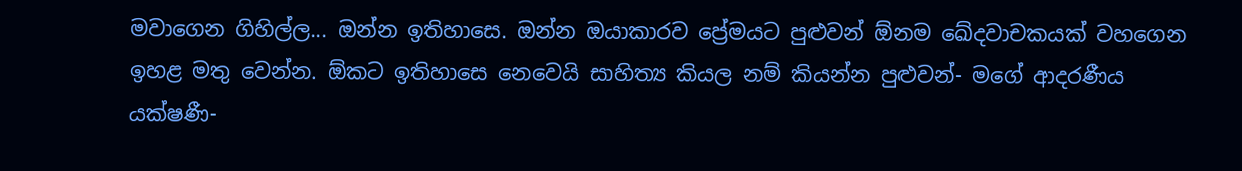මවාගෙන ගිහිල්ල... ඔන්න ඉතිහාසෙ. ඔන්න ඔයාකාරව ප්‍රේමයට පුළුවන් ඕනම ඛේදවාචකයක් වහගෙන ඉහළ මතු වෙන්න. ඕකට ඉතිහාසෙ නෙවෙයි සාහිත්‍ය කියල නම් කියන්න පුළුවන්- මගේ ආදරණීය යක්ෂණී-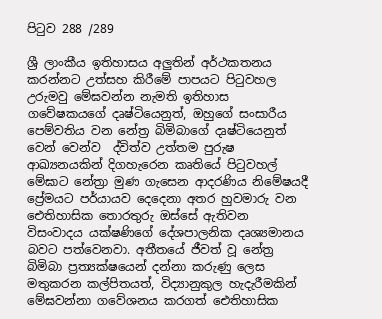පිටුව 288 /289

ශ්‍රී ලාංකීය ඉතිහාසය අලුතින් අර්ථකතනය කරන්නට උත්සහ කිරීමේ පාපයට පිටුවහල උරුමවු මේඝවන්න නැමති ඉතිහාස ගවේෂකයගේ දෘෂ්ටියෙනුත්, ඔහුගේ සංසාරීය පෙම්වතිය වන නේත්‍ර බිමිබාගේ දෘෂ්ටියෙනුත් වෙන් වෙන්ව  ද්විත්ව උත්තම පුරුෂ ආඛ්‍යනයකින් දිගහැරෙන කෘතියේ පිටුවහල් මේඝාට නේත්‍රා මුණ ගැසෙන ආදරණිය නිමේෂයදී ප්‍රේමයට පර්යායව දෙදෙනා අතර හුවමාරු වන ඓතිහාසික තොරතුරු ඔස්සේ ඇතිවන විසංවාදය යක්ෂණිගේ දේශපාලනික දෘශ්‍යමානය බවට පත්වෙනවා. අතීතයේ ජීවත් වූ නේත්‍ර බිමිබා ප්‍රත්‍යක්ෂයෙන් දන්නා කරුණු ලෙස මතුකරන කල්පිතයත්, විද්‍යානුකුල හැදැරීමකින් මේඝවන්නා ගවේශනය කරගත් ඓතිහාසික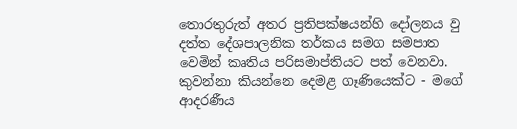තොරතුරුත් අතර ප්‍රතිපක්ෂයන්හි දෝලනය වු දත්ත දේශපාලනික තර්කය සමග සමපාත වෙමින් කෘතිය පරිසමාප්තියට පත් වෙනවා.
කුවන්නා කියන්නෙ දෙමළ ගෑණියෙක්ට - මගේ ආදරණීය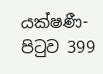යක්ෂණී- පිටුව 399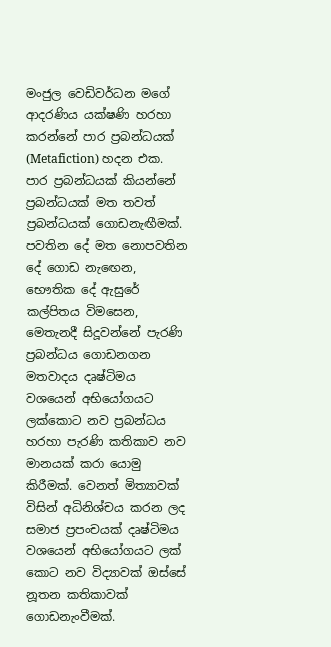මංජුල වෙඩිවර්ධන මගේ ආදරණිය යක්ෂණි හරහා කරන්නේ පාර ප්‍රබන්ධයක් (Metafiction) හදන එක. පාර ප්‍රබන්ධයක් කියන්නේ ප්‍රබන්ධයක් මත තවත් ප්‍රබන්ධයක් ගොඩනැඟීමක්. පවතින දේ මත නොපවතින දේ ගොඩ නැඟෙන, භෞතික දේ ඇසුරේ කල්පිතය විමසෙන, මෙතැනදී සිදූවන්නේ පැරණි ප්‍රබන්ධය ගොඩනගන මතවාදය දෘෂ්ටිමය වශයෙන් අභියෝගයට ලක්කොට නව ප්‍රබන්ධය හරහා පැරණි කතිකාව නව මානයක් කරා යොමු කිරීමක්. වෙනත් මිත්‍යාවක් විසින් අධිනිශ්චය කරන ලද සමාජ ප්‍රපංචයක් දෘෂ්ටිමය වශයෙන් අභියෝගයට ලක් කොට නව විද්‍යාවක් ඔස්සේ නූතන කතිකාවක් ගොඩනැංවීමක්.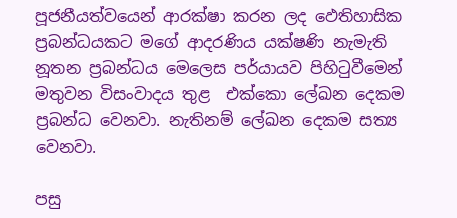පූජනීයත්වයෙන් ආරක්ෂා කරන ලද ඵෙතිහාසික ප්‍රබන්ධයකට මගේ ආදරණිය යක්ෂණි නැමැති නූතන ප්‍රබන්ධය මෙලෙස පර්යායව පිහිටුවීමෙන් මතුවන විසංවාදය තුළ  එක්කො ලේඛන දෙකම ප්‍රබන්ධ වෙනවා. නැතිනම් ලේඛන දෙකම සත්‍ය වෙනවා.

පසු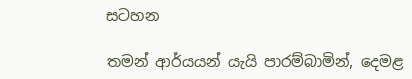සටහන

තමන් ආර්යයන් යැයි පාරම්බාමින්, දෙමළ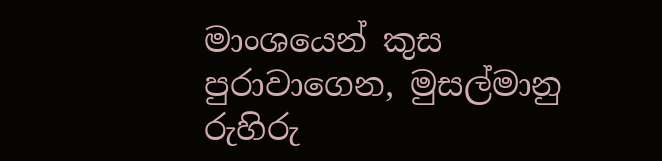මාංශයෙන් කුස පුරාවාගෙන, මුසල්මානු රුහිරු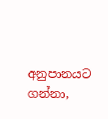අනුපානයට ගන්නා,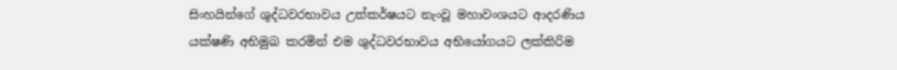සිංහයින්ගේ ශුද්ධවරභාවය උත්කර්ෂයට නැංවූ මහාවංශයට ආදරණිය යක්ෂණි අභිමුඛ කරමින් එම ශුද්ධවරභාවය අභියෝගයට ලක්කිරිම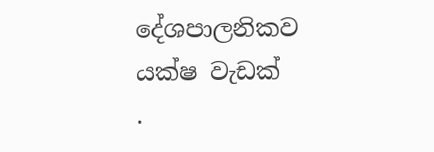දේශපාලනිකව යක්ෂ වැඩක්
.